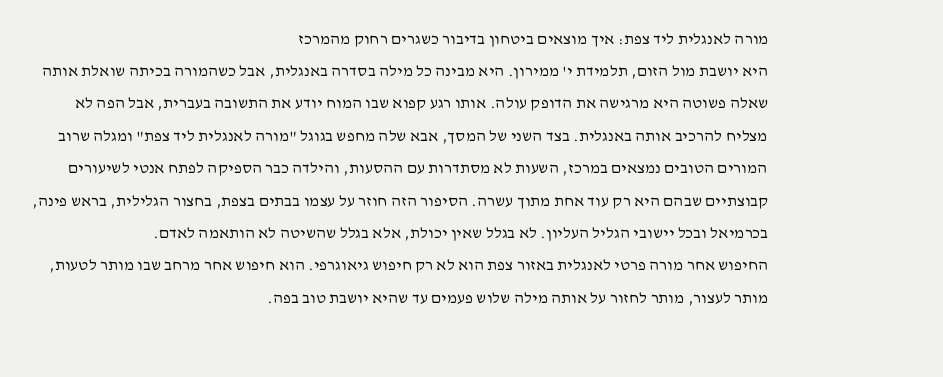מורה לאנגלית ליד צפת: איך מוצאים ביטחון בדיבור כשגרים רחוק מהמרכז
היא יושבת מול הזום, תלמידת י' ממירון. היא מבינה כל מילה בסדרה באנגלית, אבל כשהמורה בכיתה שואלת אותה שאלה פשוטה היא מרגישה את הדופק עולה. אותו רגע קפוא שבו המוח יודע את התשובה בעברית, אבל הפה לא מצליח להרכיב אותה באנגלית. בצד השני של המסך, אבא שלה מחפש בגוגל "מורה לאנגלית ליד צפת" ומגלה שרוב המורים הטובים נמצאים במרכז, השעות לא מסתדרות עם ההסעות, והילדה כבר הספיקה לפתח אנטי לשיעורים קבוצתיים שבהם היא רק עוד אחת מתוך עשרה. הסיפור הזה חוזר על עצמו בבתים בצפת, בחצור הגלילית, בראש פינה, בכרמיאל ובכל יישובי הגליל העליון. לא בגלל שאין יכולת, אלא בגלל שהשיטה לא הותאמה לאדם.
החיפוש אחר מורה פרטי לאנגלית באזור צפת הוא לא רק חיפוש גיאוגרפי. הוא חיפוש אחר מרחב שבו מותר לטעות, מותר לעצור, מותר לחזור על אותה מילה שלוש פעמים עד שהיא יושבת טוב בפה.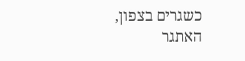כשגרים בצפון, האתגר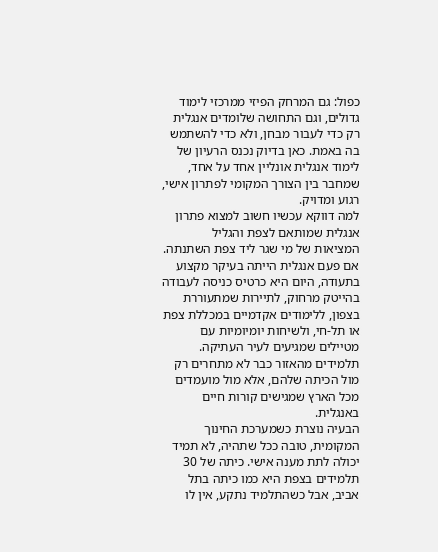כפול: גם המרחק הפיזי ממרכזי לימוד גדולים, וגם התחושה שלומדים אנגלית רק כדי לעבור מבחן, ולא כדי להשתמש בה באמת. כאן בדיוק נכנס הרעיון של לימוד אנגלית אונליין אחד על אחד, שמחבר בין הצורך המקומי לפתרון אישי, רגוע ומדויק.
למה דווקא עכשיו חשוב למצוא פתרון אנגלית שמותאם לצפת והגליל
המציאות של מי שגר ליד צפת השתנתה. אם פעם אנגלית הייתה בעיקר מקצוע בתעודה, היום היא כרטיס כניסה לעבודה בהייטק מרחוק, לתיירות שמתעוררת בצפון, ללימודים אקדמיים במכללת צפת או תל-חי, ולשיחות יומיומיות עם מטיילים שמגיעים לעיר העתיקה. תלמידים מהאזור כבר לא מתחרים רק מול הכיתה שלהם, אלא מול מועמדים מכל הארץ שמגישים קורות חיים באנגלית.
הבעיה נוצרת כשמערכת החינוך המקומית, טובה ככל שתהיה, לא תמיד יכולה לתת מענה אישי. כיתה של 30 תלמידים בצפת היא כמו כיתה בתל אביב, אבל כשהתלמיד נתקע, אין לו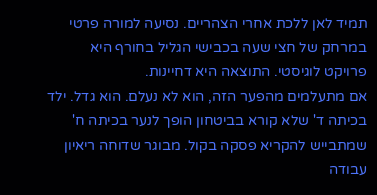תמיד לאן ללכת אחרי הצהריים. נסיעה למורה פרטי במרחק של חצי שעה בכבישי הגליל בחורף היא פרויקט לוגיסטי. התוצאה היא דחיינות.
אם מתעלמים מהפער הזה, הוא לא נעלם. הוא גדל. ילד בכיתה ד' שלא קורא בביטחון הופך לנער בכיתה ח' שמתבייש להקריא פסקה בקול. מבוגר שדוחה ריאיון עבודה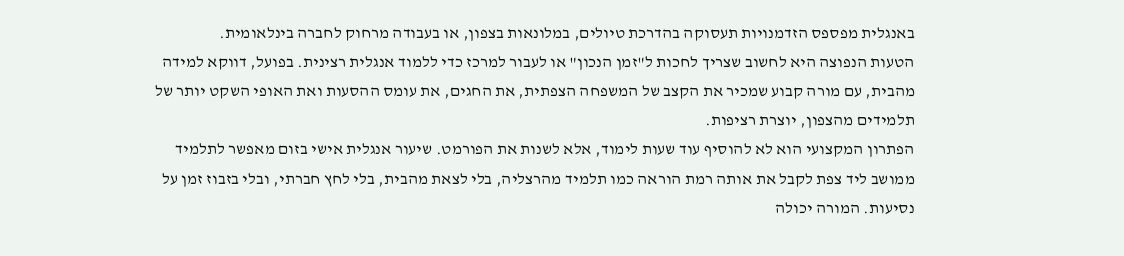באנגלית מפספס הזדמנויות תעסוקה בהדרכת טיולים, במלונאות בצפון, או בעבודה מרחוק לחברה בינלאומית.
הטעות הנפוצה היא לחשוב שצריך לחכות ל"זמן הנכון" או לעבור למרכז כדי ללמוד אנגלית רצינית. בפועל, דווקא למידה מהבית, עם מורה קבוע שמכיר את הקצב של המשפחה הצפתית, את החגים, את עומס ההסעות ואת האופי השקט יותר של תלמידים מהצפון, יוצרת רציפות.
הפתרון המקצועי הוא לא להוסיף עוד שעות לימוד, אלא לשנות את הפורמט. שיעור אנגלית אישי בזום מאפשר לתלמיד ממושב ליד צפת לקבל את אותה רמת הוראה כמו תלמיד מהרצליה, בלי לצאת מהבית, בלי לחץ חברתי, ובלי בזבוז זמן על נסיעות. המורה יכולה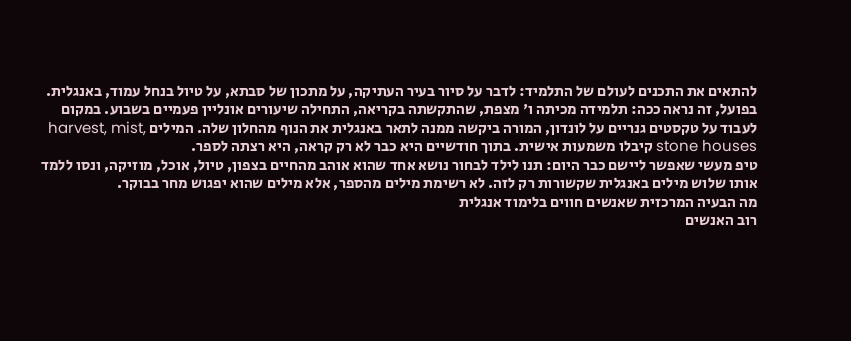להתאים את התכנים לעולם של התלמיד: לדבר על סיור בעיר העתיקה, על מתכון של סבתא, על טיול בנחל עמוד, באנגלית.
בפועל, זה נראה ככה: תלמידה מכיתה ו' מצפת, שהתקשתה בקריאה, התחילה שיעורים אונליין פעמיים בשבוע. במקום לעבוד על טקסטים גנריים על לונדון, המורה ביקשה ממנה לתאר באנגלית את הנוף מהחלון שלה. המילים harvest, mist, stone houses קיבלו משמעות אישית. בתוך חודשיים היא כבר לא רק קראה, היא רצתה לספר.
טיפ מעשי שאפשר ליישם כבר היום: תנו לילד לבחור נושא אחד שהוא אוהב מהחיים בצפון, טיול, אוכל, מוזיקה, ונסו ללמד אותו שלוש מילים באנגלית שקשורות רק לזה. לא רשימת מילים מהספר, אלא מילים שהוא יפגוש מחר בבוקר.
מה הבעיה המרכזית שאנשים חווים בלימוד אנגלית
רוב האנשים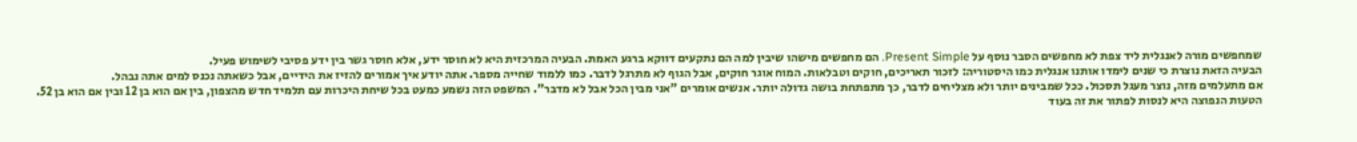שמחפשים מורה לאנגלית ליד צפת לא מחפשים הסבר נוסף על Present Simple. הם מחפשים מישהו שיבין למה הם נתקעים דווקא ברגע האמת. הבעיה המרכזית היא לא חוסר ידע, אלא חוסר גשר בין ידע פסיבי לשימוש פעיל.
הבעיה הזאת נוצרת כי שנים לימדו אותנו אנגלית כמו היסטוריה: לזכור תאריכים, חוקים וטבלאות. המוח אוגר חוקים, אבל הגוף לא מתרגל לדבר. כמו ללמוד שחייה מספר. אתה יודע איך אמורים להזיז את הידיים, אבל כשאתה נכנס למים אתה נבהל.
אם מתעלמים מזה, נוצר מעגל תסכול. ככל שמבינים יותר ולא מצליחים לדבר, כך מתפתחת בושה גדולה יותר. אנשים אומרים "אני מבין הכל אבל לא מדבר". המשפט הזה נשמע כמעט בכל שיחת היכרות עם תלמיד חדש מהצפון, בין אם הוא בן 12 ובין אם הוא בן 52.
הטעות הנפוצה היא לנסות לפתור את זה בעוד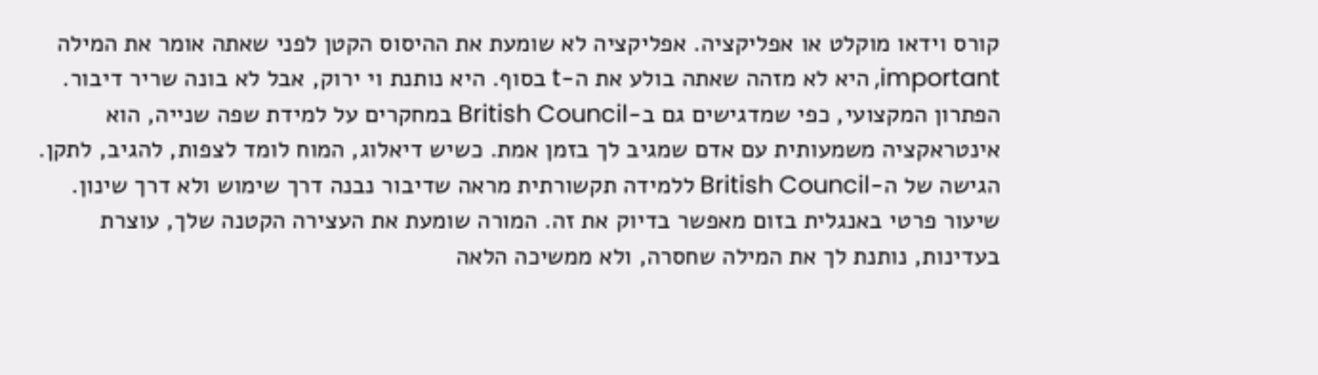קורס וידאו מוקלט או אפליקציה. אפליקציה לא שומעת את ההיסוס הקטן לפני שאתה אומר את המילה important, היא לא מזהה שאתה בולע את ה-t בסוף. היא נותנת וי ירוק, אבל לא בונה שריר דיבור.
הפתרון המקצועי, כפי שמדגישים גם ב-British Council במחקרים על למידת שפה שנייה, הוא אינטראקציה משמעותית עם אדם שמגיב לך בזמן אמת. כשיש דיאלוג, המוח לומד לצפות, להגיב, לתקן. הגישה של ה-British Council ללמידה תקשורתית מראה שדיבור נבנה דרך שימוש ולא דרך שינון.
שיעור פרטי באנגלית בזום מאפשר בדיוק את זה. המורה שומעת את העצירה הקטנה שלך, עוצרת בעדינות, נותנת לך את המילה שחסרה, ולא ממשיכה הלאה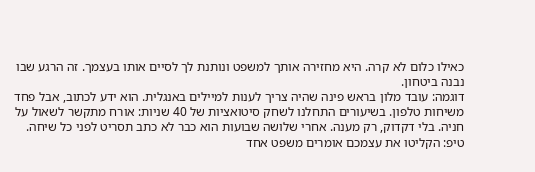כאילו כלום לא קרה. היא מחזירה אותך למשפט ונותנת לך לסיים אותו בעצמך. זה הרגע שבו נבנה ביטחון.
דוגמה: עובד מלון בראש פינה שהיה צריך לענות למיילים באנגלית. הוא ידע לכתוב, אבל פחד משיחות טלפון. בשיעורים התחלנו לשחק סיטואציות של 40 שניות: אורח מתקשר לשאול על חניה. בלי דקדוק, רק מענה. אחרי שלושה שבועות הוא כבר לא כתב תסריט לפני כל שיחה.
טיפ: הקליטו את עצמכם אומרים משפט אחד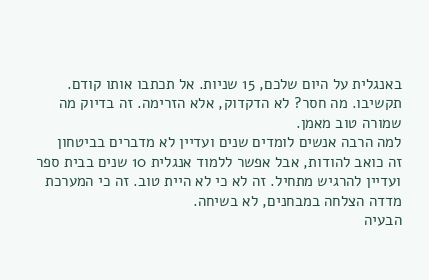באנגלית על היום שלכם, 15 שניות. אל תכתבו אותו קודם. תקשיבו. מה חסר? לא הדקדוק, אלא הזרימה. זה בדיוק מה שמורה טוב מאמן.
למה הרבה אנשים לומדים שנים ועדיין לא מדברים בביטחון
זה כואב להודות, אבל אפשר ללמוד אנגלית 10 שנים בבית ספר ועדיין להרגיש מתחיל. זה לא כי לא היית טוב. זה כי המערכת מדדה הצלחה במבחנים, לא בשיחה.
הבעיה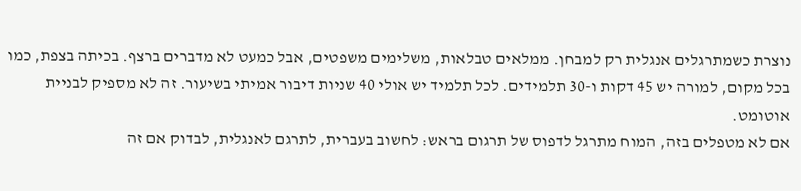נוצרת כשמתרגלים אנגלית רק למבחן. ממלאים טבלאות, משלימים משפטים, אבל כמעט לא מדברים ברצף. בכיתה בצפת, כמו בכל מקום, למורה יש 45 דקות ו-30 תלמידים. לכל תלמיד יש אולי 40 שניות דיבור אמיתי בשיעור. זה לא מספיק לבניית אוטומט.
אם לא מטפלים בזה, המוח מתרגל לדפוס של תרגום בראש: לחשוב בעברית, לתרגם לאנגלית, לבדוק אם זה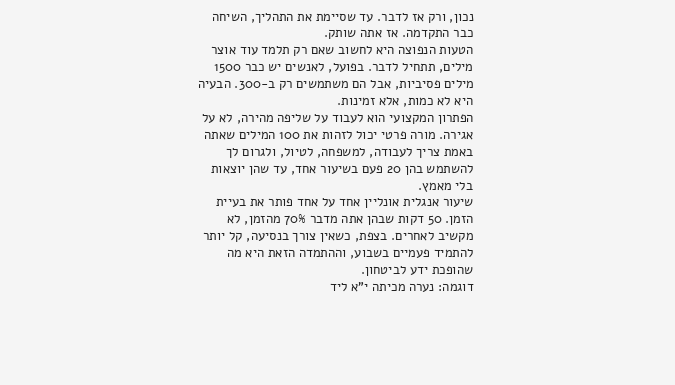נכון, ורק אז לדבר. עד שסיימת את התהליך, השיחה כבר התקדמה. אז אתה שותק.
הטעות הנפוצה היא לחשוב שאם רק תלמד עוד אוצר מילים, תתחיל לדבר. בפועל, לאנשים יש כבר 1500 מילים פסיביות, אבל הם משתמשים רק ב-300. הבעיה היא לא כמות, אלא זמינות.
הפתרון המקצועי הוא לעבוד על שליפה מהירה, לא על אגירה. מורה פרטי יכול לזהות את 100 המילים שאתה באמת צריך לעבודה, למשפחה, לטיול, ולגרום לך להשתמש בהן 20 פעם בשיעור אחד, עד שהן יוצאות בלי מאמץ.
שיעור אנגלית אונליין אחד על אחד פותר את בעיית הזמן. 50 דקות שבהן אתה מדבר 70% מהזמן, לא מקשיב לאחרים. בצפת, כשאין צורך בנסיעה, קל יותר להתמיד פעמיים בשבוע, וההתמדה הזאת היא מה שהופכת ידע לביטחון.
דוגמה: נערה מכיתה י"א ליד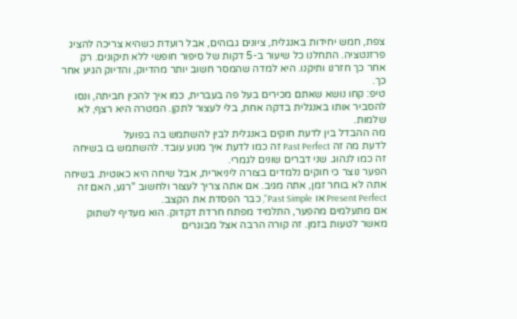צפת, חמש יחידות באנגלית, ציונים גבוהים, אבל רועדת כשהיא צריכה להציג פרזנטציה. התחלנו כל שיעור ב-5 דקות של סיפור חופשי ללא תיקונים. רק אחר כך חזרנו ותיקנו. היא למדה שהמסר חשוב יותר מהדיוק, והדיוק הגיע אחר כך.
טיפ: קחו נושא שאתם מכירים בעל פה בעברית, כמו איך להכין חביתה, ונסו להסביר אותו באנגלית בדקה אחת, בלי לעצור לתקן. המטרה היא רצף, לא שלמות.
מה ההבדל בין לדעת חוקים באנגלית לבין להשתמש בה בפועל
לדעת מה זה Past Perfect זה כמו לדעת איך מנוע עובד. להשתמש בו בשיחה זה כמו לנהוג. שני דברים שונים לגמרי.
הפער נוצר כי חוקים נלמדים בצורה ליניארית, אבל שיחה היא כאוטית. בשיחה אתה לא בוחר זמן, אתה מגיב. אם אתה צריך לעצור ולחשוב "רגע, האם זה Present Perfect או Past Simple", כבר הפסדת את הקצב.
אם מתעלמים מהפער, התלמיד מפתח חרדת דקדוק. הוא מעדיף לשתוק מאשר לטעות בזמן. זה קורה הרבה אצל מבוגרים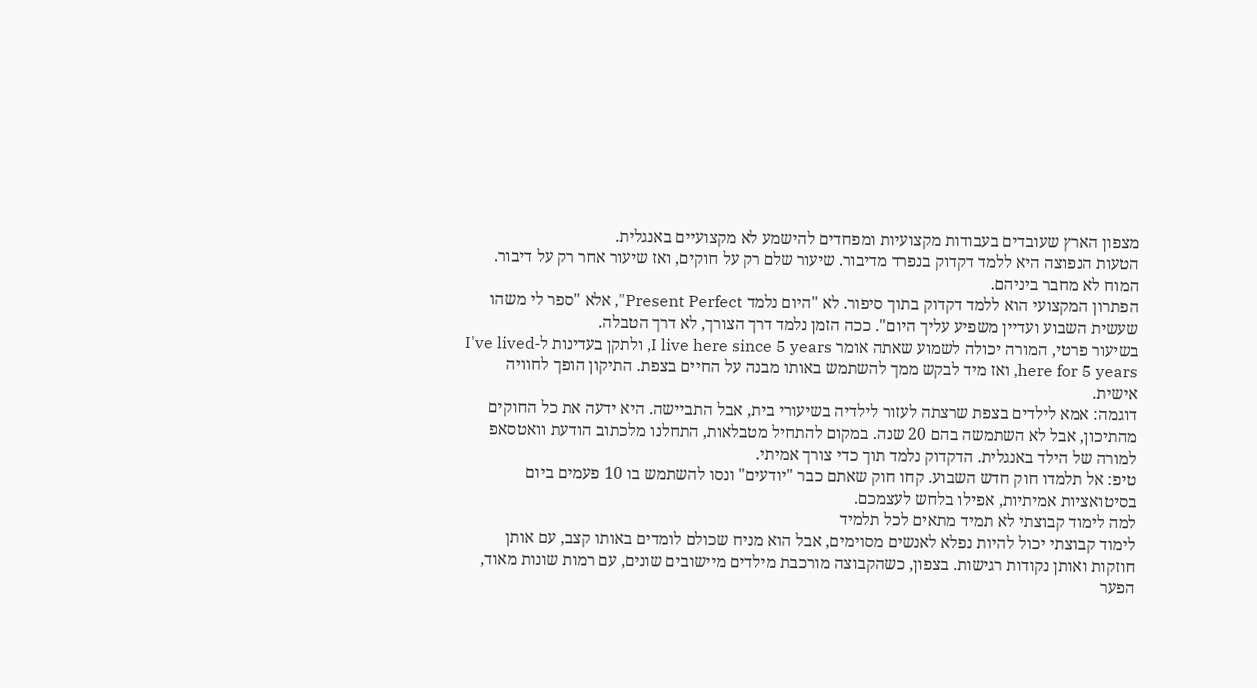מצפון הארץ שעובדים בעבודות מקצועיות ומפחדים להישמע לא מקצועיים באנגלית.
הטעות הנפוצה היא ללמד דקדוק בנפרד מדיבור. שיעור שלם רק על חוקים, ואז שיעור אחר רק על דיבור. המוח לא מחבר ביניהם.
הפתרון המקצועי הוא ללמד דקדוק בתוך סיפור. לא "היום נלמד Present Perfect", אלא "ספר לי משהו שעשית השבוע ועדיין משפיע עליך היום". ככה הזמן נלמד דרך הצורך, לא דרך הטבלה.
בשיעור פרטי, המורה יכולה לשמוע שאתה אומר I live here since 5 years, ולתקן בעדינות ל-I've lived here for 5 years, ואז מיד לבקש ממך להשתמש באותו מבנה על החיים בצפת. התיקון הופך לחוויה אישית.
דוגמה: אמא לילדים בצפת שרצתה לעזור לילדיה בשיעורי בית, אבל התביישה. היא ידעה את כל החוקים מהתיכון, אבל לא השתמשה בהם 20 שנה. במקום להתחיל מטבלאות, התחלנו מלכתוב הודעת וואטסאפ למורה של הילד באנגלית. הדקדוק נלמד תוך כדי צורך אמיתי.
טיפ: אל תלמדו חוק חדש השבוע. קחו חוק שאתם כבר "יודעים" ונסו להשתמש בו 10 פעמים ביום בסיטואציות אמיתיות, אפילו בלחש לעצמכם.
למה לימוד קבוצתי לא תמיד מתאים לכל תלמיד
לימוד קבוצתי יכול להיות נפלא לאנשים מסוימים, אבל הוא מניח שכולם לומדים באותו קצב, עם אותן חוזקות ואותן נקודות רגישות. בצפון, כשהקבוצה מורכבת מילדים מיישובים שונים, עם רמות שונות מאוד, הפער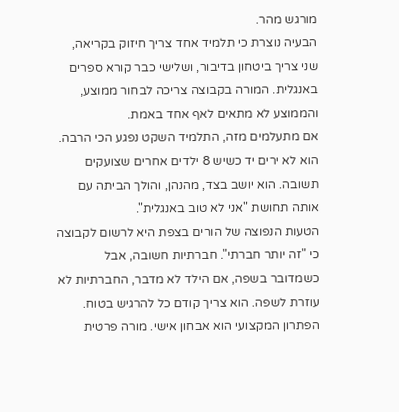מורגש מהר.
הבעיה נוצרת כי תלמיד אחד צריך חיזוק בקריאה, שני צריך ביטחון בדיבור, ושלישי כבר קורא ספרים באנגלית. המורה בקבוצה צריכה לבחור ממוצע, והממוצע לא מתאים לאף אחד באמת.
אם מתעלמים מזה, התלמיד השקט נפגע הכי הרבה. הוא לא ירים יד כשיש 8 ילדים אחרים שצועקים תשובה. הוא יושב בצד, מהנהן, והולך הביתה עם אותה תחושת "אני לא טוב באנגלית".
הטעות הנפוצה של הורים בצפת היא לרשום לקבוצה כי "זה יותר חברתי". חברתיות חשובה, אבל כשמדובר בשפה, אם הילד לא מדבר, החברתיות לא עוזרת לשפה. הוא צריך קודם כל להרגיש בטוח.
הפתרון המקצועי הוא אבחון אישי. מורה פרטית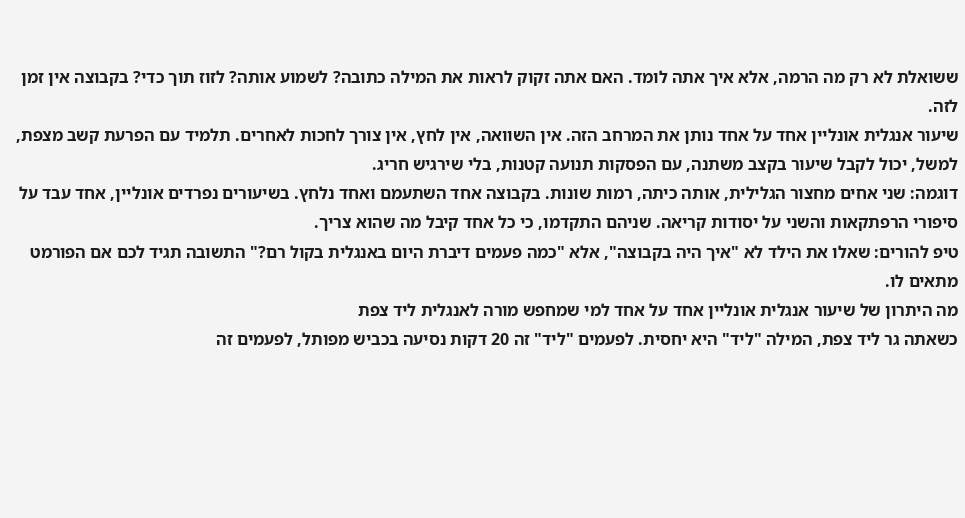ששואלת לא רק מה הרמה, אלא איך אתה לומד. האם אתה זקוק לראות את המילה כתובה? לשמוע אותה? לזוז תוך כדי? בקבוצה אין זמן לזה.
שיעור אנגלית אונליין אחד על אחד נותן את המרחב הזה. אין השוואה, אין לחץ, אין צורך לחכות לאחרים. תלמיד עם הפרעת קשב מצפת, למשל, יכול לקבל שיעור בקצב משתנה, עם הפסקות תנועה קטנות, בלי שירגיש חריג.
דוגמה: שני אחים מחצור הגלילית, אותה כיתה, רמות שונות. בקבוצה אחד השתעמם ואחד נלחץ. בשיעורים נפרדים אונליין, אחד עבד על סיפורי הרפתקאות והשני על יסודות קריאה. שניהם התקדמו, כי כל אחד קיבל מה שהוא צריך.
טיפ להורים: שאלו את הילד לא "איך היה בקבוצה", אלא "כמה פעמים דיברת היום באנגלית בקול רם?" התשובה תגיד לכם אם הפורמט מתאים לו.
מה היתרון של שיעור אנגלית אונליין אחד על אחד למי שמחפש מורה לאנגלית ליד צפת
כשאתה גר ליד צפת, המילה "ליד" היא יחסית. לפעמים "ליד" זה 20 דקות נסיעה בכביש מפותל, לפעמים זה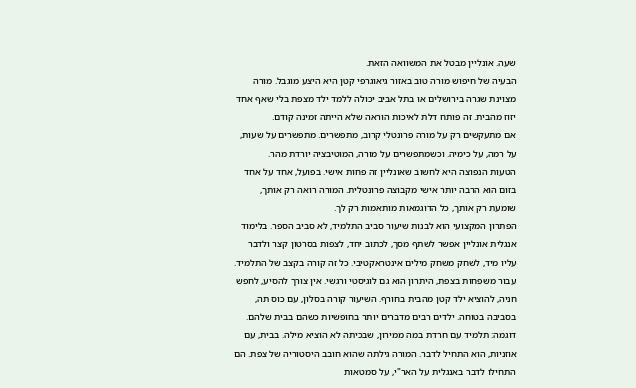שעה. אונליין מבטל את המשוואה הזאת.
הבעיה של חיפוש מורה טוב באזור גיאוגרפי קטן היא היצע מוגבל. מורה מצוינת שגרה בירושלים או בתל אביב יכולה ללמד ילד מצפת בלי שאף אחד יזוז מהבית. זה פותח דלת לאיכות הוראה שלא הייתה זמינה קודם.
אם מתעקשים רק על מורה פרונטלי קרוב, מתפשרים. מתפשרים על שעות, על רמה, על כימיה. וכשמתפשרים על מורה, המוטיבציה יורדת מהר.
הטעות הנפוצה היא לחשוב שאונליין זה פחות אישי. בפועל, אחד על אחד בזום הוא הרבה יותר אישי מקבוצה פרונטלית. המורה רואה רק אותך, שומעת רק אותך, כל הדוגמאות מותאמות רק לך.
הפתרון המקצועי הוא לבנות שיעור סביב התלמיד, לא סביב הספר. בלימוד אנגלית אונליין אפשר לשתף מסך, לכתוב יחד, לצפות בסרטון קצר ולדבר עליו מיד, לשחק משחק מילים אינטראקטיבי. כל זה קורה בקצב של התלמיד.
עבור משפחות בצפת, היתרון הוא גם לוגיסטי ורגשי. אין צורך להסיע, לחפש חניה, להוציא ילד קטן מהבית בחורף. השיעור קורה בסלון, עם כוס תה, בסביבה בטוחה. ילדים רבים מדברים יותר בחופשיות כשהם בבית שלהם.
דוגמה: תלמיד עם חרדת במה ממירון, שבכיתה לא הוציא מילה. בבית, עם אוזניות, הוא התחיל לדבר. המורה גילתה שהוא חובב היסטוריה של צפת. הם התחילו לדבר באנגלית על האר"י, על סמטאות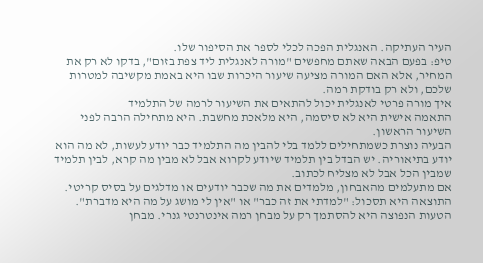העיר העתיקה. האנגלית הפכה לכלי לספר את הסיפור שלו.
טיפ: בפעם הבאה שאתם מחפשים "מורה לאנגלית ליד צפת בזום", בדקו לא רק את המחיר, אלא האם המורה מציעה שיעור היכרות שבו היא באמת מקשיבה למטרות שלכם, ולא רק בודקת רמה.
איך מורה פרטי לאנגלית יכול להתאים את השיעור לרמה של התלמיד
התאמה אישית היא לא סיסמה, היא מלאכת מחשבת. היא מתחילה הרבה לפני השיעור הראשון.
הבעיה נוצרת כשמתחילים ללמד בלי להבין מה התלמיד כבר יודע לעשות, לא מה הוא יודע בתיאוריה. יש הבדל בין תלמיד שיודע לקרוא אבל לא מבין מה קרא, לבין תלמיד שמבין הכל אבל לא מצליח לכתוב.
אם מתעלמים מהאבחון, מלמדים את מה שכבר יודעים או מדלגים על בסיס קריטי. התוצאה היא תסכול: "למדתי את זה כבר" או "אין לי מושג על מה היא מדברת".
הטעות הנפוצה היא להסתמך רק על מבחן רמה אינטרנטי גנרי. מבחן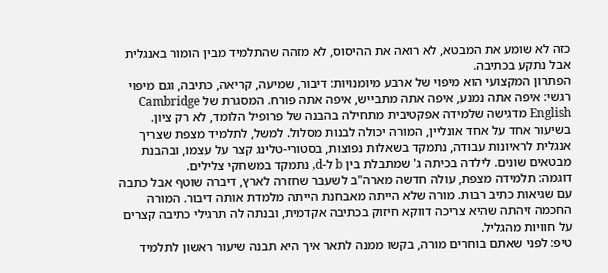כזה לא שומע את המבטא, לא רואה את ההיסוס, לא מזהה שהתלמיד מבין הומור באנגלית אבל נתקע בכתיבה.
הפתרון המקצועי הוא מיפוי של ארבע מיומנויות: דיבור, שמיעה, קריאה, כתיבה, וגם מיפוי רגשי: איפה אתה נמנע, איפה אתה מתבייש, איפה אתה פורח. המסגרת של Cambridge English מדגישה שלמידה אפקטיבית מתחילה בהבנה של פרופיל הלומד, לא רק ציון.
בשיעור אחד על אחד אונליין, המורה יכולה לבנות מסלול. למשל, לתלמיד מצפת שצריך אנגלית לראיונות עבודה, נתמקד בשאלות נפוצות, בסטורי-טלינג קצר על עצמו, ובהבנת מבטאים שונים. לילדה בכיתה ג' שמתבלת בין b ל-d, נתמקד במשחקי צלילים.
דוגמה: תלמידה מצפת, עולה חדשה מארה"ב לשעבר שחזרה לארץ, דיברה שוטף אבל כתבה עם שגיאות כתיב רבות. מורה שלא הייתה מאבחנת הייתה מלמדת אותה דיבור. המורה החכמה זיהתה שהיא צריכה דווקא חיזוק בכתיבה אקדמית, ובנתה לה תרגילי כתיבה קצרים על חוויות מהגליל.
טיפ: לפני שאתם בוחרים מורה, בקשו ממנה לתאר איך היא תבנה שיעור ראשון לתלמיד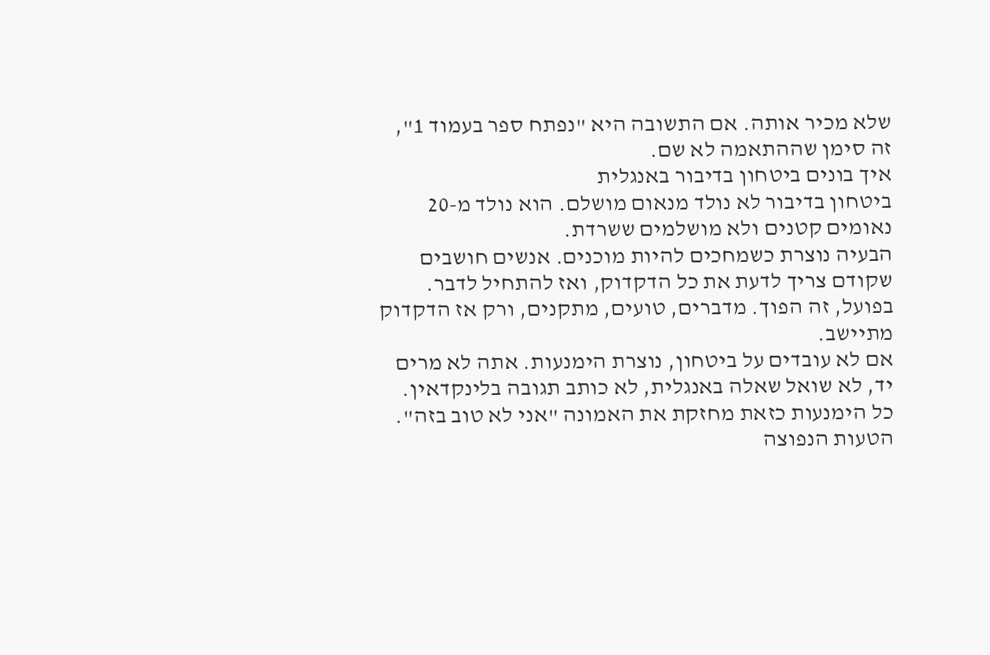שלא מכיר אותה. אם התשובה היא "נפתח ספר בעמוד 1", זה סימן שההתאמה לא שם.
איך בונים ביטחון בדיבור באנגלית
ביטחון בדיבור לא נולד מנאום מושלם. הוא נולד מ-20 נאומים קטנים ולא מושלמים ששרדת.
הבעיה נוצרת כשמחכים להיות מוכנים. אנשים חושבים שקודם צריך לדעת את כל הדקדוק, ואז להתחיל לדבר. בפועל, זה הפוך. מדברים, טועים, מתקנים, ורק אז הדקדוק מתיישב.
אם לא עובדים על ביטחון, נוצרת הימנעות. אתה לא מרים יד, לא שואל שאלה באנגלית, לא כותב תגובה בלינקדאין. כל הימנעות כזאת מחזקת את האמונה "אני לא טוב בזה".
הטעות הנפוצה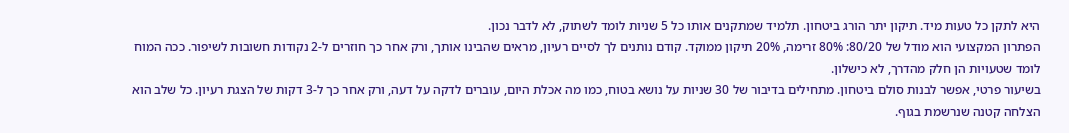היא לתקן כל טעות מיד. תיקון יתר הורג ביטחון. תלמיד שמתקנים אותו כל 5 שניות לומד לשתוק, לא לדבר נכון.
הפתרון המקצועי הוא מודל של 80/20: 80% זרימה, 20% תיקון ממוקד. קודם נותנים לך לסיים רעיון, מראים שהבינו אותך, ורק אחר כך חוזרים ל-2 נקודות חשובות לשיפור. ככה המוח לומד שטעויות הן חלק מהדרך, לא כישלון.
בשיעור פרטי, אפשר לבנות סולם ביטחון. מתחילים בדיבור של 30 שניות על נושא בטוח, כמו מה אכלת היום, עוברים לדקה על דעה, ורק אחר כך ל-3 דקות של הצגת רעיון. כל שלב הוא הצלחה קטנה שנרשמת בגוף.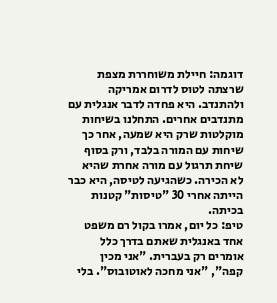דוגמה: חיילת משוחררת מצפת שרצתה לטוס לדרום אמריקה ולהתנדב. היא פחדה לדבר אנגלית עם מתנדבים אחרים. התחלנו בשיחות מוקלטות שרק היא שמעה, אחר כך שיחות עם המורה בלבד, ורק בסוף שיחת תרגול עם מורה אחרת שהיא לא הכירה. כשהגיעה לטיסה, היא כבר הייתה אחרי 30 "טיסות" קטנות בכיתה.
טיפ: כל יום, אמרו בקול רם משפט אחד באנגלית שאתם בדרך כלל אומרים רק בעברית. "אני מכין קפה", "אני מחכה לאוטובוס". בלי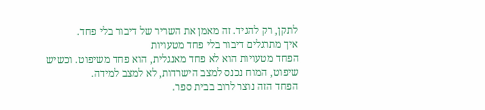לתקן, רק להגיד. זה מאמן את השריר של דיבור בלי פחד.
איך מתרגלים דיבור בלי פחד מטעויות
הפחד מטעויות הוא לא פחד מאנגלית, הוא פחד משיפוט. וכשיש שיפוט, המוח נכנס למצב הישרדות, לא למצב למידה.
הפחד הזה נוצר לרוב בבית ספר.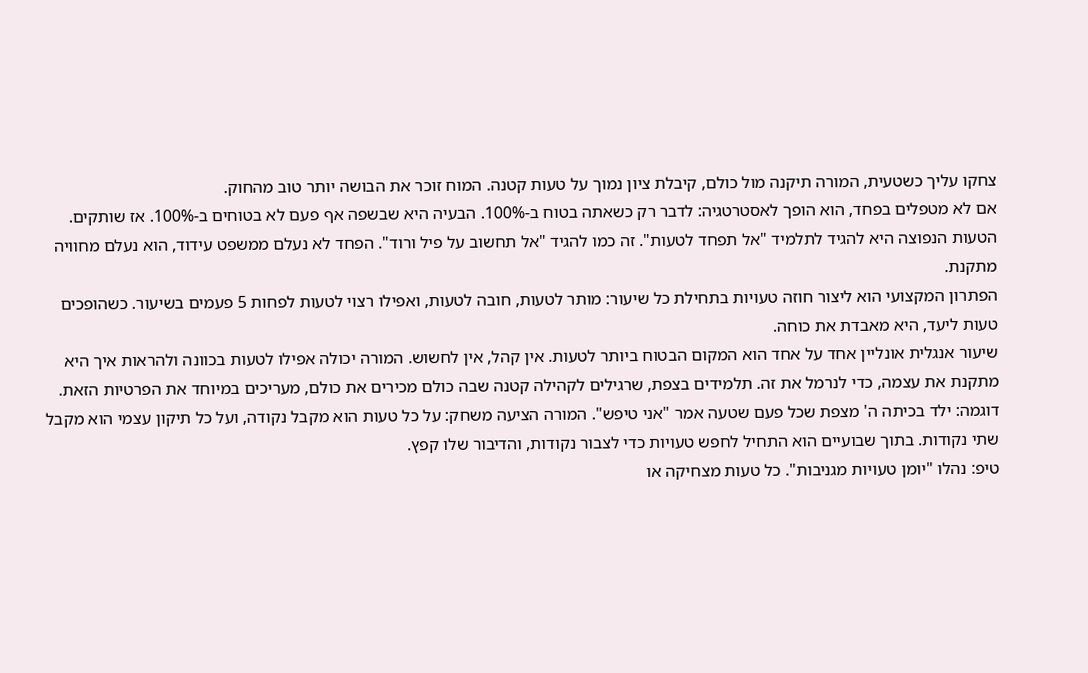צחקו עליך כשטעית, המורה תיקנה מול כולם, קיבלת ציון נמוך על טעות קטנה. המוח זוכר את הבושה יותר טוב מהחוק.
אם לא מטפלים בפחד, הוא הופך לאסטרטגיה: לדבר רק כשאתה בטוח ב-100%. הבעיה היא שבשפה אף פעם לא בטוחים ב-100%. אז שותקים.
הטעות הנפוצה היא להגיד לתלמיד "אל תפחד לטעות". זה כמו להגיד "אל תחשוב על פיל ורוד". הפחד לא נעלם ממשפט עידוד, הוא נעלם מחוויה מתקנת.
הפתרון המקצועי הוא ליצור חוזה טעויות בתחילת כל שיעור: מותר לטעות, חובה לטעות, ואפילו רצוי לטעות לפחות 5 פעמים בשיעור. כשהופכים טעות ליעד, היא מאבדת את כוחה.
שיעור אנגלית אונליין אחד על אחד הוא המקום הבטוח ביותר לטעות. אין קהל, אין לחשוש. המורה יכולה אפילו לטעות בכוונה ולהראות איך היא מתקנת את עצמה, כדי לנרמל את זה. תלמידים בצפת, שרגילים לקהילה קטנה שבה כולם מכירים את כולם, מעריכים במיוחד את הפרטיות הזאת.
דוגמה: ילד בכיתה ה' מצפת שכל פעם שטעה אמר "אני טיפש". המורה הציעה משחק: על כל טעות הוא מקבל נקודה, ועל כל תיקון עצמי הוא מקבל שתי נקודות. בתוך שבועיים הוא התחיל לחפש טעויות כדי לצבור נקודות, והדיבור שלו קפץ.
טיפ: נהלו "יומן טעויות מגניבות". כל טעות מצחיקה או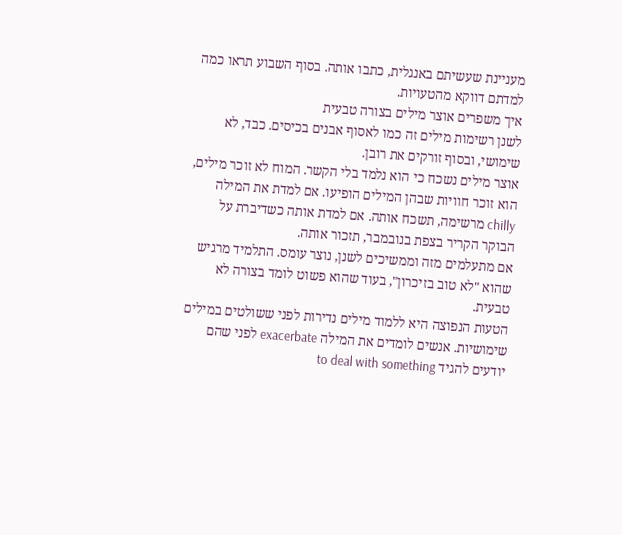מעניינת שעשיתם באנגלית, כתבו אותה. בסוף השבוע תראו כמה למדתם דווקא מהטעויות.
איך משפרים אוצר מילים בצורה טבעית
לשנן רשימות מילים זה כמו לאסוף אבנים בכיסים. כבד, לא שימושי, ובסוף זורקים את רובן.
אוצר מילים נשכח כי הוא נלמד בלי הקשר. המוח לא זוכר מילים, הוא זוכר חוויות שבהן המילים הופיעו. אם למדת את המילה chilly מרשימה, תשכח אותה. אם למדת אותה כשדיברת על הבוקר הקריר בצפת בנובמבר, תזכור אותה.
אם מתעלמים מזה וממשיכים לשנן, נוצר עומס. התלמיד מרגיש שהוא "לא טוב בזיכרון", בעוד שהוא פשוט לומד בצורה לא טבעית.
הטעות הנפוצה היא ללמוד מילים נדירות לפני ששולטים במילים שימושיות. אנשים לומדים את המילה exacerbate לפני שהם יודעים להגיד to deal with something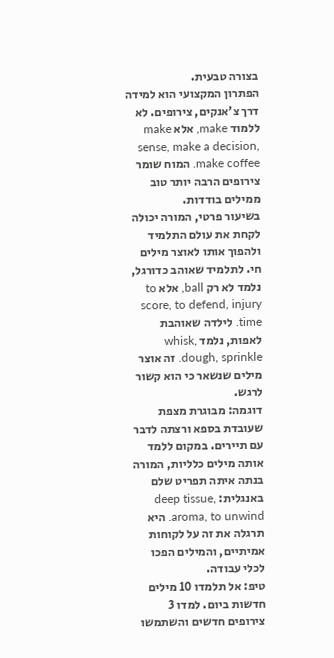בצורה טבעית.
הפתרון המקצועי הוא למידה דרך צ'אנקים, צירופים. לא ללמוד make, אלא make sense, make a decision, make coffee. המוח שומר צירופים הרבה יותר טוב ממילים בודדות.
בשיעור פרטי, המורה יכולה לקחת את עולם התלמיד ולהפוך אותו לאוצר מילים חי. לתלמיד שאוהב כדורגל, נלמד לא רק ball, אלא to score, to defend, injury time. לילדה שאוהבת לאפות, נלמד whisk, dough, sprinkle. זה אוצר מילים שנשאר כי הוא קשור לרגש.
דוגמה: מבוגרת מצפת שעובדת בספא ורצתה לדבר עם תיירים. במקום ללמד אותה מילים כלליות, המורה בנתה איתה תפריט שלם באנגלית: deep tissue, aroma, to unwind. היא תרגלה את זה על לקוחות אמיתיים, והמילים הפכו לכלי עבודה.
טיפ: אל תלמדו 10 מילים חדשות ביום. למדו 3 צירופים חדשים והשתמשו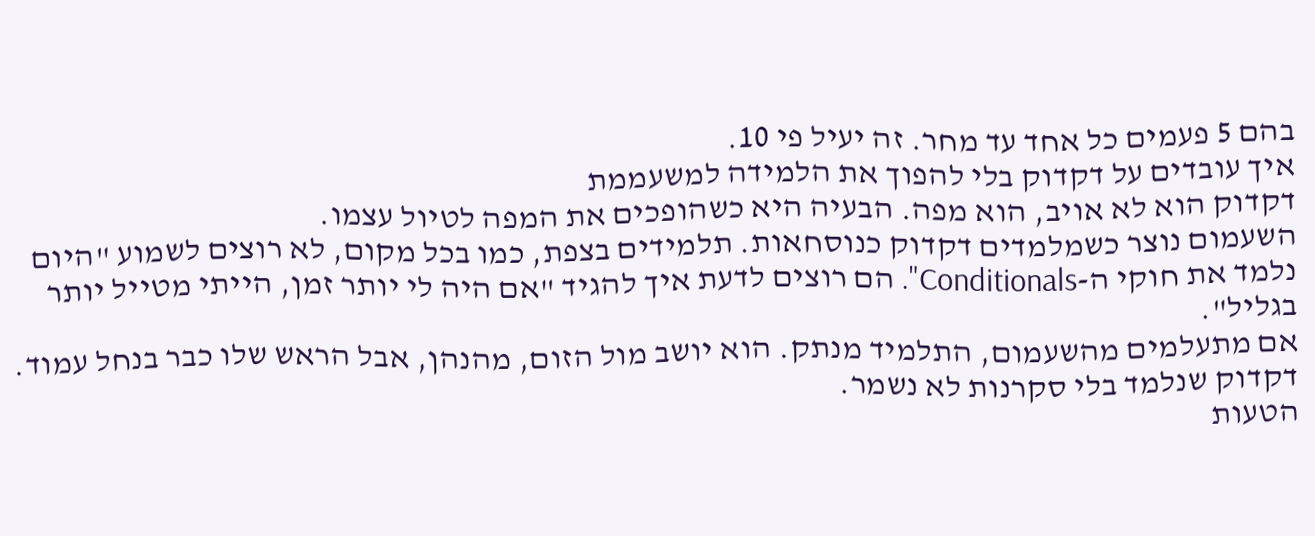בהם 5 פעמים כל אחד עד מחר. זה יעיל פי 10.
איך עובדים על דקדוק בלי להפוך את הלמידה למשעממת
דקדוק הוא לא אויב, הוא מפה. הבעיה היא כשהופכים את המפה לטיול עצמו.
השעמום נוצר כשמלמדים דקדוק כנוסחאות. תלמידים בצפת, כמו בכל מקום, לא רוצים לשמוע "היום נלמד את חוקי ה-Conditionals". הם רוצים לדעת איך להגיד "אם היה לי יותר זמן, הייתי מטייל יותר בגליל".
אם מתעלמים מהשעמום, התלמיד מנתק. הוא יושב מול הזום, מהנהן, אבל הראש שלו כבר בנחל עמוד. דקדוק שנלמד בלי סקרנות לא נשמר.
הטעות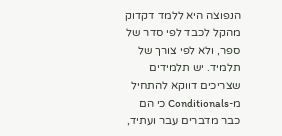הנפוצה היא ללמד דקדוק מהקל לכבד לפי סדר של ספר, ולא לפי צורך של תלמיד. יש תלמידים שצריכים דווקא להתחיל מ-Conditionals כי הם כבר מדברים עבר ועתיד,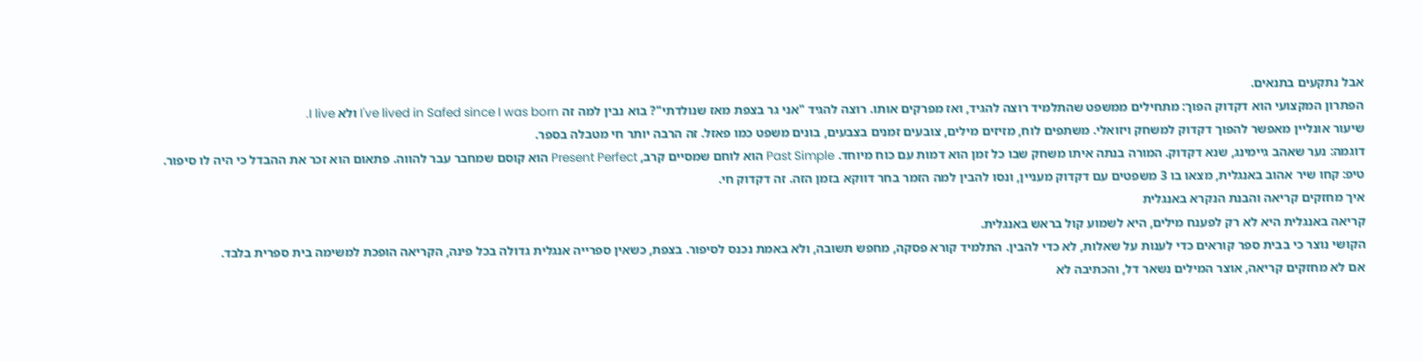אבל נתקעים בתנאים.
הפתרון המקצועי הוא דקדוק הפוך: מתחילים ממשפט שהתלמיד רוצה להגיד, ואז מפרקים אותו. רוצה להגיד "אני גר בצפת מאז שנולדתי"? בוא נבין למה זה I've lived in Safed since I was born ולא I live.
שיעור אונליין מאפשר להפוך דקדוק למשחק ויזואלי. משתפים לוח, מזיזים מילים, צובעים זמנים בצבעים, בונים משפט כמו פאזל. זה הרבה יותר חי מטבלה בספר.
דוגמה: נער שאהב גיימינג, שנא דקדוק. המורה בנתה איתו משחק שבו כל זמן הוא דמות עם כוח מיוחד. Past Simple הוא לוחם שמסיים קרב, Present Perfect הוא קוסם שמחבר עבר להווה. פתאום הוא זכר את ההבדל כי היה לו סיפור.
טיפ: קחו שיר אהוב באנגלית, מצאו בו 3 משפטים עם דקדוק מעניין, ונסו להבין למה הזמר בחר דווקא בזמן הזה. זה דקדוק חי.
איך מחזקים קריאה והבנת הנקרא באנגלית
קריאה באנגלית היא לא רק לפענח מילים, היא לשמוע קול בראש באנגלית.
הקושי נוצר כי בבית ספר קוראים כדי לענות על שאלות, לא כדי להבין. התלמיד קורא פסקה, מחפש תשובה, ולא באמת נכנס לסיפור. בצפת, כשאין ספרייה אנגלית גדולה בכל פינה, הקריאה הופכת למשימה בית ספרית בלבד.
אם לא מחזקים קריאה, אוצר המילים נשאר דל, והכתיבה לא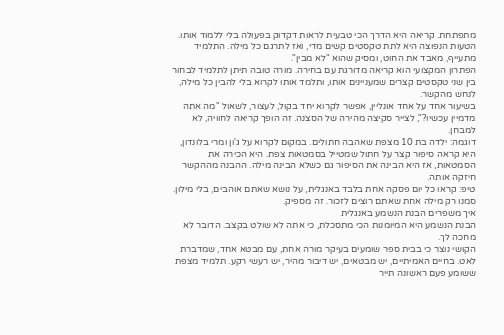מתפתחת. קריאה היא הדרך הכי טבעית לראות דקדוק בפעולה בלי ללמוד אותו.
הטעות הנפוצה היא לתת טקסטים קשים מדי, ואז לתרגם כל מילה. התלמיד מתעייף, מאבד את החוט, ומסיק שהוא "לא מבין".
הפתרון המקצועי הוא קריאה מדורגת עם בחירה. מורה טובה תיתן לתלמיד לבחור בין שני טקסטים קצרים שמעניינים אותו, ותלמד אותו לקרוא בלי להבין כל מילה, לנחש מהקשר.
בשיעור אחד על אחד אונליין, אפשר לקרוא יחד בקול, לעצור, לשאול "מה אתה מדמיין עכשיו?", לצייר סקיצה מהירה של הסצנה. זה הופך קריאה לחוויה, לא למבחן.
דוגמה: ילדה בת 10 מצפת שאהבה חתולים. במקום לקרוא על ג'ון ומרי בלונדון, היא קראה סיפור קצר על חתול שמטייל בסמטאות צפת. היא הכירה את הסמטאות, אז היא הבינה את הסיפור גם כשלא הבינה מילה. ההבנה מההקשר חיזקה אותה.
טיפ: קראו כל יום פסקה אחת בלבד באנגלית, על נושא שאתם אוהבים, בלי מילון. סמנו רק מילה אחת שאתם רוצים לזכור. זה מספיק.
איך משפרים הבנת הנשמע באנגלית
הבנת הנשמע היא המיומנות הכי מתסכלת, כי אתה לא שולט בקצב. הדובר לא מחכה לך.
הקושי נוצר כי בבית ספר שומעים בעיקר מורה אחת, עם מבטא אחד, שמדברת לאט. בחיים האמיתיים, יש מבטאים, יש דיבור מהיר, יש רעשי רקע. תלמיד מצפת ששומע פעם ראשונה תייר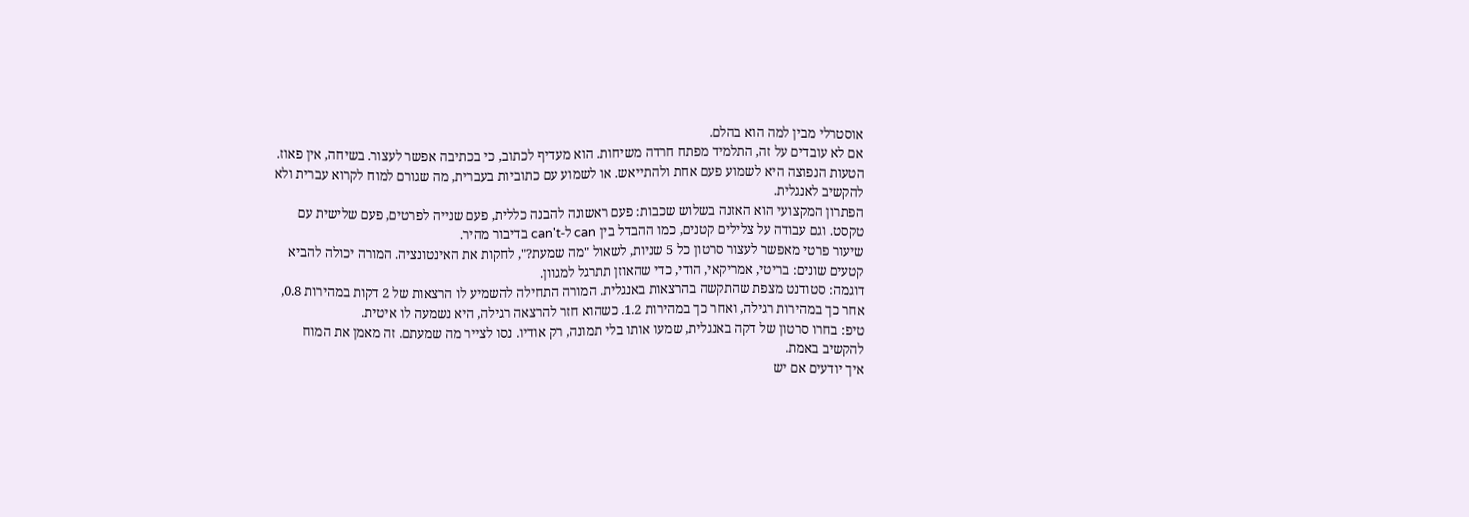אוסטרלי מבין למה הוא בהלם.
אם לא עובדים על זה, התלמיד מפתח חרדה משיחות. הוא מעדיף לכתוב, כי בכתיבה אפשר לעצור. בשיחה, אין פאוז.
הטעות הנפוצה היא לשמוע פעם אחת ולהתייאש. או לשמוע עם כתוביות בעברית, מה שגורם למוח לקרוא עברית ולא להקשיב לאנגלית.
הפתרון המקצועי הוא האזנה בשלוש שכבות: פעם ראשונה להבנה כללית, פעם שנייה לפרטים, פעם שלישית עם טקסט. וגם עבודה על צלילים קטנים, כמו ההבדל בין can ל-can't בדיבור מהיר.
שיעור פרטי מאפשר לעצור סרטון כל 5 שניות, לשאול "מה שמעת?", לחקות את האינטונציה. המורה יכולה להביא קטעים שונים: בריטי, אמריקאי, הודי, כדי שהאוזן תתרגל למגוון.
דוגמה: סטודנט מצפת שהתקשה בהרצאות באנגלית. המורה התחילה להשמיע לו הרצאות של 2 דקות במהירות 0.8, אחר כך במהירות רגילה, ואחר כך במהירות 1.2. כשהוא חזר להרצאה רגילה, היא נשמעה לו איטית.
טיפ: בחרו סרטון של דקה באנגלית, שמעו אותו בלי תמונה, רק אודיו. נסו לצייר מה שמעתם. זה מאמן את המוח להקשיב באמת.
איך יודעים אם יש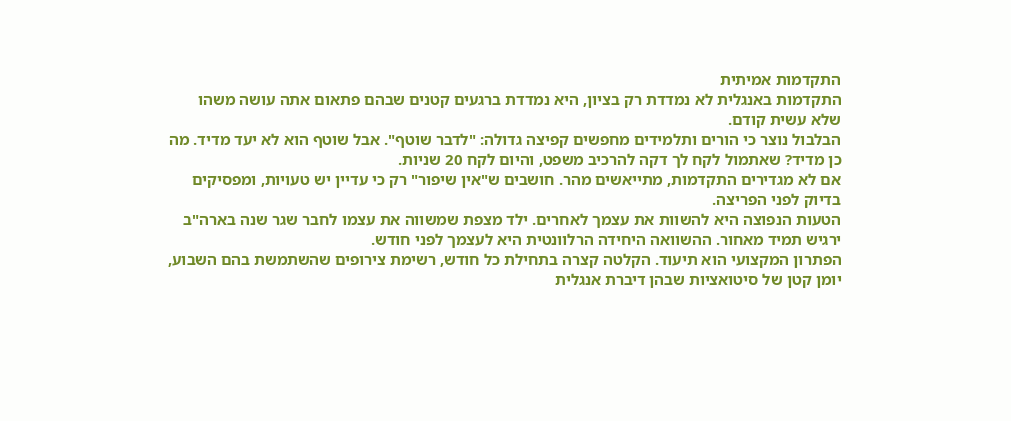התקדמות אמיתית
התקדמות באנגלית לא נמדדת רק בציון, היא נמדדת ברגעים קטנים שבהם פתאום אתה עושה משהו שלא עשית קודם.
הבלבול נוצר כי הורים ותלמידים מחפשים קפיצה גדולה: "לדבר שוטף". אבל שוטף הוא לא יעד מדיד. מה כן מדיד? שאתמול לקח לך דקה להרכיב משפט, והיום לקח 20 שניות.
אם לא מגדירים התקדמות, מתייאשים מהר. חושבים ש"אין שיפור" רק כי עדיין יש טעויות, ומפסיקים בדיוק לפני הפריצה.
הטעות הנפוצה היא להשוות את עצמך לאחרים. ילד מצפת שמשווה את עצמו לחבר שגר שנה בארה"ב ירגיש תמיד מאחור. ההשוואה היחידה הרלוונטית היא לעצמך לפני חודש.
הפתרון המקצועי הוא תיעוד. הקלטה קצרה בתחילת כל חודש, רשימת צירופים שהשתמשת בהם השבוע, יומן קטן של סיטואציות שבהן דיברת אנגלית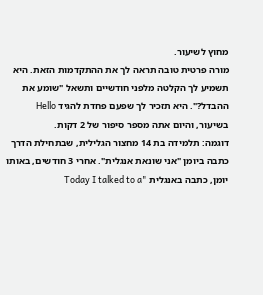מחוץ לשיעור.
מורה פרטית טובה תראה לך את ההתקדמות הזאת. היא תשמיע לך הקלטה מלפני חודשיים ותשאל "שומע את ההבדל?". היא תזכיר לך שפעם פחדת להגיד Hello בשיעור, והיום אתה מספר סיפור של 2 דקות.
דוגמה: תלמידה בת 14 מחצור הגלילית, שבתחילת הדרך כתבה ביומן "אני שונאת אנגלית". אחרי 3 חודשים, באותו יומן, כתבה באנגלית "Today I talked to a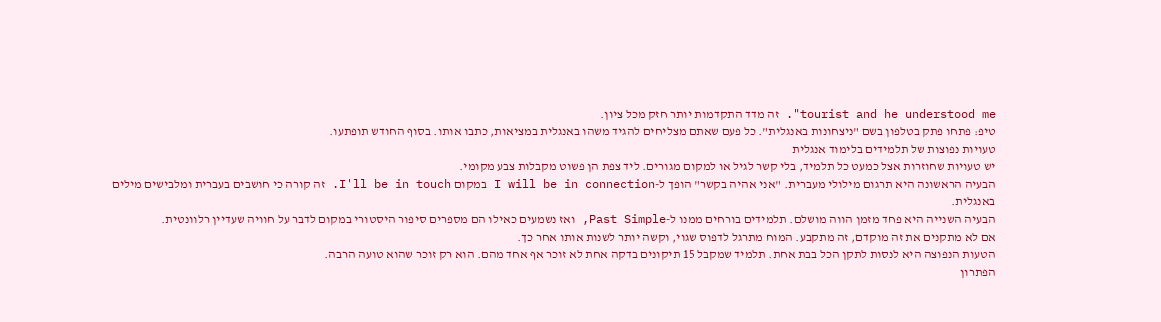tourist and he understood me". זה מדד התקדמות יותר חזק מכל ציון.
טיפ: פתחו פתק בטלפון בשם "ניצחונות באנגלית". כל פעם שאתם מצליחים להגיד משהו באנגלית במציאות, כתבו אותו. בסוף החודש תופתעו.
טעויות נפוצות של תלמידים בלימוד אנגלית
יש טעויות שחוזרות אצל כמעט כל תלמיד, בלי קשר לגיל או למקום מגורים. ליד צפת הן פשוט מקבלות צבע מקומי.
הבעיה הראשונה היא תרגום מילולי מעברית. "אני אהיה בקשר" הופך ל-I will be in connection במקום I'll be in touch. זה קורה כי חושבים בעברית ומלבישים מילים באנגלית.
הבעיה השנייה היא פחד מזמן הווה מושלם. תלמידים בורחים ממנו ל-Past Simple, ואז נשמעים כאילו הם מספרים סיפור היסטורי במקום לדבר על חוויה שעדיין רלוונטית.
אם לא מתקנים את זה מוקדם, זה מתקבע. המוח מתרגל לדפוס שגוי, וקשה יותר לשנות אותו אחר כך.
הטעות הנפוצה היא לנסות לתקן הכל בבת אחת. תלמיד שמקבל 15 תיקונים בדקה אחת לא זוכר אף אחד מהם. הוא רק זוכר שהוא טועה הרבה.
הפתרון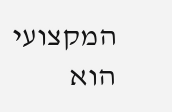המקצועי הוא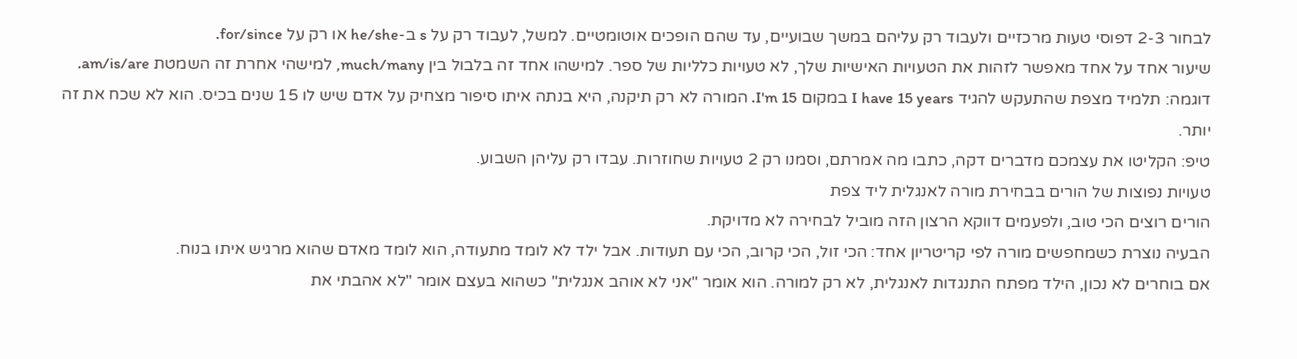לבחור 2-3 דפוסי טעות מרכזיים ולעבוד רק עליהם במשך שבועיים, עד שהם הופכים אוטומטיים. למשל, לעבוד רק על s ב-he/she או רק על for/since.
שיעור אחד על אחד מאפשר לזהות את הטעויות האישיות שלך, לא טעויות כלליות של ספר. למישהו אחד זה בלבול בין much/many, למישהי אחרת זה השמטת am/is/are.
דוגמה: תלמיד מצפת שהתעקש להגיד I have 15 years במקום I'm 15. המורה לא רק תיקנה, היא בנתה איתו סיפור מצחיק על אדם שיש לו 15 שנים בכיס. הוא לא שכח את זה יותר.
טיפ: הקליטו את עצמכם מדברים דקה, כתבו מה אמרתם, וסמנו רק 2 טעויות שחוזרות. עבדו רק עליהן השבוע.
טעויות נפוצות של הורים בבחירת מורה לאנגלית ליד צפת
הורים רוצים הכי טוב, ולפעמים דווקא הרצון הזה מוביל לבחירה לא מדויקת.
הבעיה נוצרת כשמחפשים מורה לפי קריטריון אחד: הכי זול, הכי קרוב, הכי עם תעודות. אבל ילד לא לומד מתעודה, הוא לומד מאדם שהוא מרגיש איתו בנוח.
אם בוחרים לא נכון, הילד מפתח התנגדות לאנגלית, לא רק למורה. הוא אומר "אני לא אוהב אנגלית" כשהוא בעצם אומר "לא אהבתי את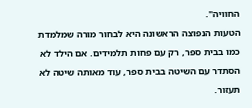החוויה".
הטעות הנפוצה הראשונה היא לבחור מורה שמלמדת כמו בבית ספר, רק עם פחות תלמידים. אם הילד לא הסתדר עם השיטה בבית ספר, עוד מאותה שיטה לא תעזור.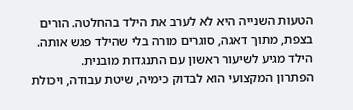הטעות השנייה היא לא לערב את הילד בהחלטה. הורים בצפת, מתוך דאגה, סוגרים מורה בלי שהילד פגש אותה. הילד מגיע לשיעור ראשון עם התנגדות מובנית.
הפתרון המקצועי הוא לבדוק כימיה, שיטת עבודה, ויכולת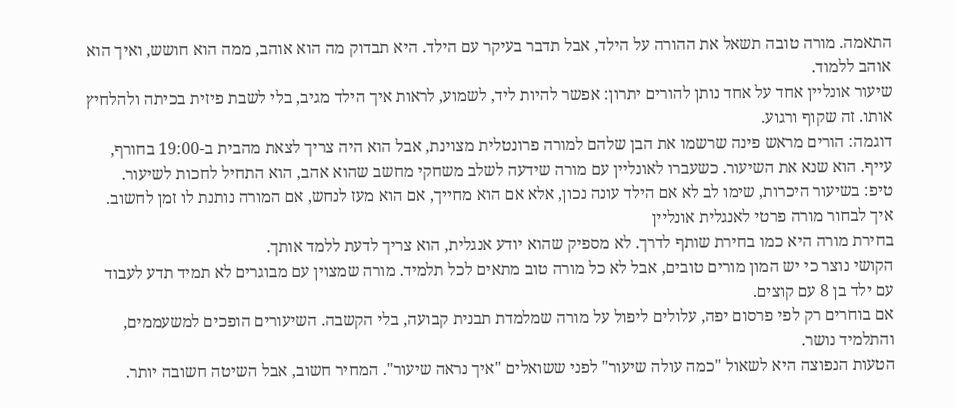התאמה. מורה טובה תשאל את ההורה על הילד, אבל תדבר בעיקר עם הילד. היא תבדוק מה הוא אוהב, ממה הוא חושש, ואיך הוא אוהב ללמוד.
שיעור אונליין אחד על אחד נותן להורים יתרון: אפשר להיות ליד, לשמוע, לראות איך הילד מגיב, בלי לשבת פיזית בכיתה ולהלחיץ אותו. זה שקוף ורגוע.
דוגמה: הורים מראש פינה שרשמו את הבן שלהם למורה פרונטלית מצוינת, אבל הוא היה צריך לצאת מהבית ב-19:00 בחורף, עייף. הוא שנא את השיעור. כשעברו לאונליין עם מורה שידעה לשלב משחקי מחשב שהוא אהב, הוא התחיל לחכות לשיעור.
טיפ: בשיעור היכרות, שימו לב לא אם הילד עונה נכון, אלא אם הוא מחייך, אם הוא מעז לנחש, אם המורה נותנת לו זמן לחשוב.
איך לבחור מורה פרטי לאנגלית אונליין
בחירת מורה היא כמו בחירת שותף לדרך. לא מספיק שהוא יודע אנגלית, הוא צריך לדעת ללמד אותך.
הקושי נוצר כי יש המון מורים טובים, אבל לא כל מורה טוב מתאים לכל תלמיד. מורה שמצוין עם מבוגרים לא תמיד תדע לעבוד עם ילד בן 8 עם קוצים.
אם בוחרים רק לפי פרסום יפה, עלולים ליפול על מורה שמלמדת תבנית קבועה, בלי הקשבה. השיעורים הופכים למשעממים, והתלמיד נושר.
הטעות הנפוצה היא לשאול "כמה עולה שיעור" לפני ששואלים "איך נראה שיעור". המחיר חשוב, אבל השיטה חשובה יותר.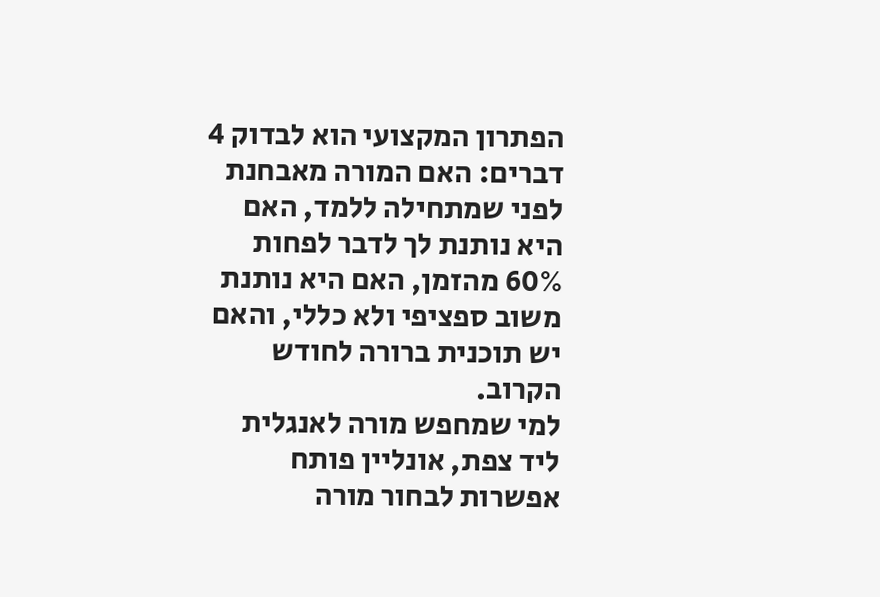הפתרון המקצועי הוא לבדוק 4 דברים: האם המורה מאבחנת לפני שמתחילה ללמד, האם היא נותנת לך לדבר לפחות 60% מהזמן, האם היא נותנת משוב ספציפי ולא כללי, והאם יש תוכנית ברורה לחודש הקרוב.
למי שמחפש מורה לאנגלית ליד צפת, אונליין פותח אפשרות לבחור מורה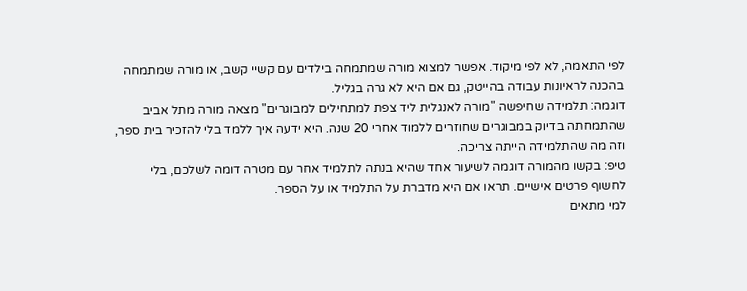לפי התאמה, לא לפי מיקוד. אפשר למצוא מורה שמתמחה בילדים עם קשיי קשב, או מורה שמתמחה בהכנה לראיונות עבודה בהייטק, גם אם היא לא גרה בגליל.
דוגמה: תלמידה שחיפשה "מורה לאנגלית ליד צפת למתחילים למבוגרים" מצאה מורה מתל אביב שהתמחתה בדיוק במבוגרים שחוזרים ללמוד אחרי 20 שנה. היא ידעה איך ללמד בלי להזכיר בית ספר, וזה מה שהתלמידה הייתה צריכה.
טיפ: בקשו מהמורה דוגמה לשיעור אחד שהיא בנתה לתלמיד אחר עם מטרה דומה לשלכם, בלי לחשוף פרטים אישיים. תראו אם היא מדברת על התלמיד או על הספר.
למי מתאים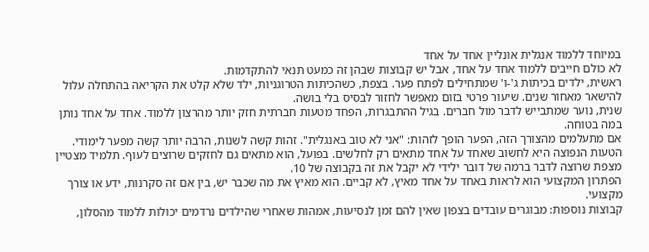במיוחד ללמוד אנגלית אונליין אחד על אחד
לא כולם חייבים ללמוד אחד על אחד, אבל יש קבוצות שבהן זה כמעט תנאי להתקדמות.
ראשית, ילדים בכיתות ג'-ו' שמתחילים לפתח פער. בצפת, כשהכיתות הטרוגניות, ילד שלא קלט את הקריאה בהתחלה עלול להישאר מאחור שנים. שיעור פרטי בזום מאפשר לחזור לבסיס בלי בושה.
שנית, נוער שמתבייש לדבר מול חברים. בגיל ההתבגרות, הפחד מטעות חברתית חזק יותר מהרצון ללמוד. אחד על אחד נותן במה בטוחה.
אם מתעלמים מהצורך הזה, הפער הופך לזהות: "אני לא טוב באנגלית". זהות קשה לשנות, הרבה יותר קשה מפער לימודי.
הטעות הנפוצה היא לחשוב שאחד על אחד מתאים רק לחלשים. בפועל, הוא מתאים גם לחזקים שרוצים לעוף. תלמיד מצטיין מצפת שרוצה לדבר ברמה של דובר ילידי לא יקבל את זה בקבוצה של 10.
הפתרון המקצועי הוא לראות באחד על אחד מאיץ, לא קביים. הוא מאיץ את מה שכבר יש, בין אם זה סקרנות, ידע או צורך מקצועי.
קבוצות נוספות: מבוגרים עובדים בצפון שאין להם זמן לנסיעות, אמהות שאחרי שהילדים נרדמים יכולות ללמוד מהסלון,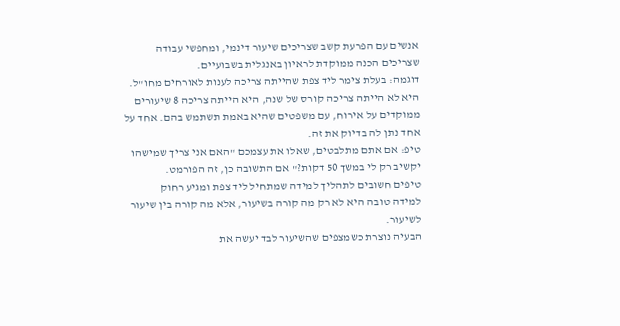אנשים עם הפרעת קשב שצריכים שיעור דינמי, ומחפשי עבודה שצריכים הכנה ממוקדת לראיון באנגלית בשבועיים.
דוגמה: בעלת צימר ליד צפת שהייתה צריכה לענות לאורחים מחו"ל. היא לא הייתה צריכה קורס של שנה, היא הייתה צריכה 8 שיעורים ממוקדים על אירוח, עם משפטים שהיא באמת תשתמש בהם. אחד על אחד נתן לה בדיוק את זה.
טיפ: אם אתם מתלבטים, שאלו את עצמכם "האם אני צריך שמישהו יקשיב רק לי במשך 50 דקות?" אם התשובה כן, זה הפורמט.
טיפים חשובים לתהליך למידה שמתחיל ליד צפת ומגיע רחוק
למידה טובה היא לא רק מה קורה בשיעור, אלא מה קורה בין שיעור לשיעור.
הבעיה נוצרת כשמצפים שהשיעור לבד יעשה את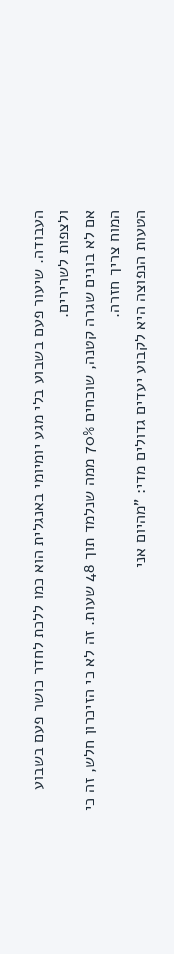העבודה. שיעור פעם בשבוע בלי מגע יומיומי באנגלית הוא כמו ללכת לחדר כושר פעם בשבוע ולצפות לשרירים.
אם לא בונים שגרה קטנה, שוכחים 70% ממה שנלמד תוך 48 שעות. זה לא כי הזיכרון חלש, זה כי המוח צריך חזרה.
הטעות הנפוצה היא לקבוע יעדים גדולים מדי: "מהיום אני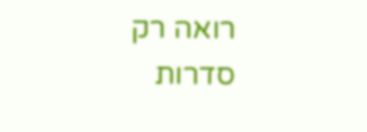רואה רק סדרות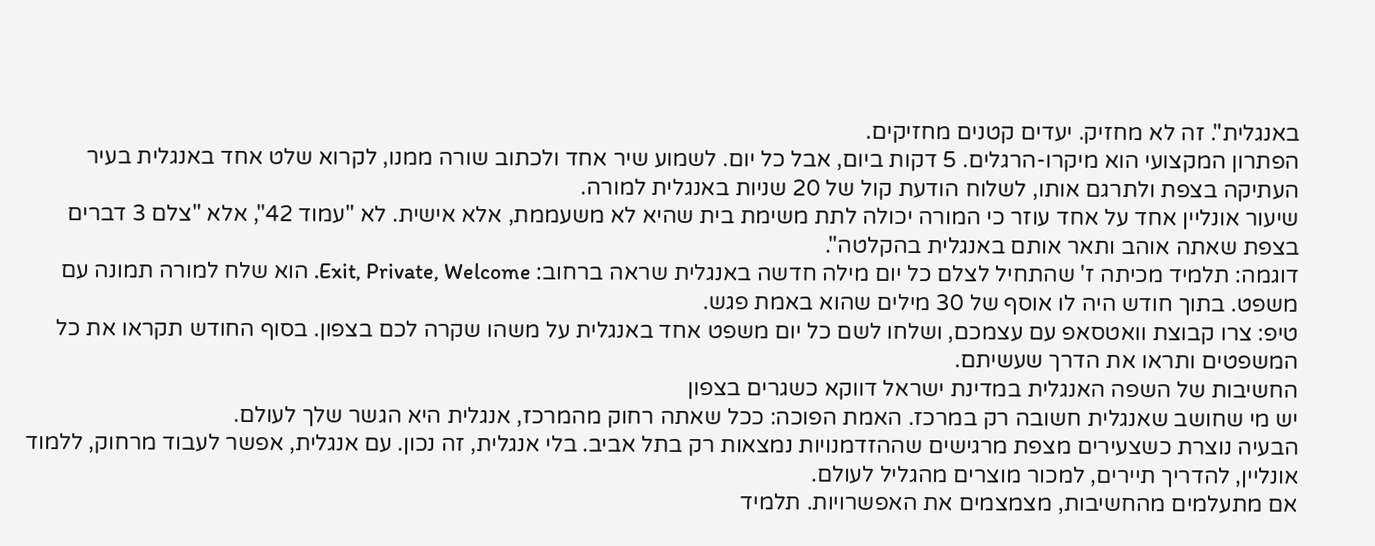באנגלית". זה לא מחזיק. יעדים קטנים מחזיקים.
הפתרון המקצועי הוא מיקרו-הרגלים. 5 דקות ביום, אבל כל יום. לשמוע שיר אחד ולכתוב שורה ממנו, לקרוא שלט אחד באנגלית בעיר העתיקה בצפת ולתרגם אותו, לשלוח הודעת קול של 20 שניות באנגלית למורה.
שיעור אונליין אחד על אחד עוזר כי המורה יכולה לתת משימת בית שהיא לא משעממת, אלא אישית. לא "עמוד 42", אלא "צלם 3 דברים בצפת שאתה אוהב ותאר אותם באנגלית בהקלטה".
דוגמה: תלמיד מכיתה ז' שהתחיל לצלם כל יום מילה חדשה באנגלית שראה ברחוב: Exit, Private, Welcome. הוא שלח למורה תמונה עם משפט. בתוך חודש היה לו אוסף של 30 מילים שהוא באמת פגש.
טיפ: צרו קבוצת וואטסאפ עם עצמכם, ושלחו לשם כל יום משפט אחד באנגלית על משהו שקרה לכם בצפון. בסוף החודש תקראו את כל המשפטים ותראו את הדרך שעשיתם.
החשיבות של השפה האנגלית במדינת ישראל דווקא כשגרים בצפון
יש מי שחושב שאנגלית חשובה רק במרכז. האמת הפוכה: ככל שאתה רחוק מהמרכז, אנגלית היא הגשר שלך לעולם.
הבעיה נוצרת כשצעירים מצפת מרגישים שההזדמנויות נמצאות רק בתל אביב. בלי אנגלית, זה נכון. עם אנגלית, אפשר לעבוד מרחוק, ללמוד אונליין, להדריך תיירים, למכור מוצרים מהגליל לעולם.
אם מתעלמים מהחשיבות, מצמצמים את האפשרויות. תלמיד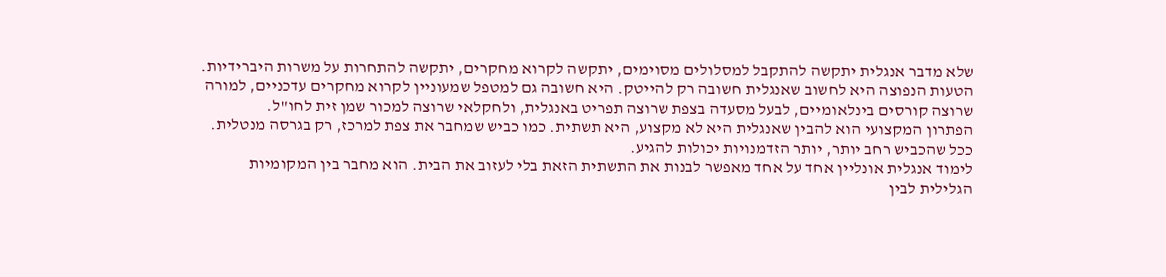שלא מדבר אנגלית יתקשה להתקבל למסלולים מסוימים, יתקשה לקרוא מחקרים, יתקשה להתחרות על משרות היברידיות.
הטעות הנפוצה היא לחשוב שאנגלית חשובה רק להייטק. היא חשובה גם למטפל שמעוניין לקרוא מחקרים עדכניים, למורה שרוצה קורסים בינלאומיים, לבעל מסעדה בצפת שרוצה תפריט באנגלית, ולחקלאי שרוצה למכור שמן זית לחו"ל.
הפתרון המקצועי הוא להבין שאנגלית היא לא מקצוע, היא תשתית. כמו כביש שמחבר את צפת למרכז, רק בגרסה מנטלית. ככל שהכביש רחב יותר, יותר הזדמנויות יכולות להגיע.
לימוד אנגלית אונליין אחד על אחד מאפשר לבנות את התשתית הזאת בלי לעזוב את הבית. הוא מחבר בין המקומיות הגלילית לבין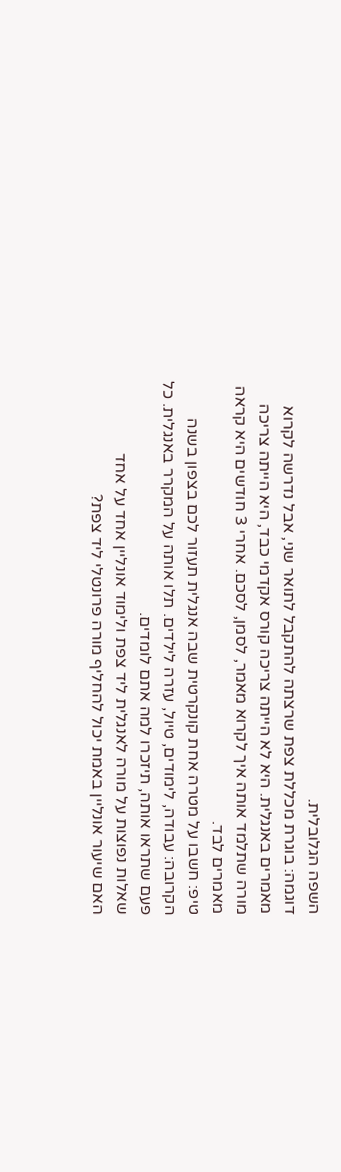השפה הגלובלית.
דוגמה: בוגרת מכללת צפת שרצתה להתקבל לתואר שני, אבל נדרשה לקרוא מאמרים באנגלית. היא לא הייתה צריכה קורס אקדמי כבד, היא הייתה צריכה מורה שתלמד אותה איך לקרוא מאמר, לסמן, לסכם. אחרי 3 חודשים היא קראה מאמרים לבד.
טיפ: חשבו על מטרה אחת קונקרטית שבה אנגלית תעזור לכם בצפון בשנה הקרובה: עבודה, לימודים, טיול, עזרה לילדים. תלו אותה על המקרר באנגלית. כל פעם שתראו אותה, תיזכרו למה אתם לומדים.
שאלות נפוצות על מורה לאנגלית ליד צפת ולימוד אונליין אחד על אחד
האם שיעור אונליין באמת יכול להחליף מורה פרונטלי ליד צפת?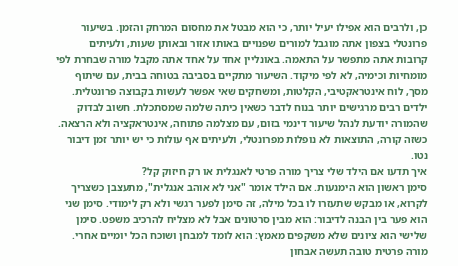כן, ולרבים הוא אפילו יעיל יותר, כי הוא מבטל את מחסום המרחק והזמן. בשיעור פרונטלי בצפון אתה מוגבל למורים שפנויים באותו אזור ובאותן שעות, ולעיתים קרובות אתה מתפשר על התאמה. באונליין אחד על אחד אתה מקבל מורה שבחרת לפי מומחיות וכימיה, לא לפי מיקוד. השיעור מתקיים בסביבה בטוחה בבית, עם שיתוף מסך, לוח אינטראקטיבי, הקלטות, ומשחקים שאי אפשר לעשות בקבוצה פרונטלית. ילדים רבים מרגישים יותר בנוח לדבר כשאין כיתה שלמה שמסתכלת. חשוב לבדוק שהמורה יודעת לנהל שיעור דינמי בזום, עם מצלמה פתוחה, אינטראקציה ולא הרצאה. כשזה קורה, התוצאות לא נופלות מפרונטלי, ולעיתים אף עולות כי יש יותר זמן דיבור נטו.
איך תדעו אם הילד שלי צריך מורה פרטי לאנגלית או רק חיזוק קל?
סימן ראשון הוא הימנעות. אם הילד אומר "אני לא אוהב אנגלית", מתעצבן כשצריך לקרוא, או מבקש שתעזרו לו בכל מילה, זה סימן לפער רגשי ולא רק לימודי. סימן שני הוא פער בין הבנה לדיבור: הוא מבין סרטונים אבל לא מצליח להרכיב משפט. סימן שלישי הוא ציונים שלא משקפים מאמץ: הוא לומד למבחן ושוכח הכל יומיים אחרי. מורה פרטית טובה תעשה אבחון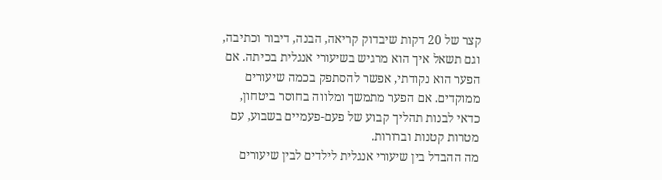קצר של 20 דקות שיבדוק קריאה, הבנה, דיבור וכתיבה, וגם תשאל איך הוא מרגיש בשיעורי אנגלית בכיתה. אם הפער הוא נקודתי, אפשר להסתפק בכמה שיעורים ממוקדים. אם הפער מתמשך ומלווה בחוסר ביטחון, כדאי לבנות תהליך קבוע של פעם-פעמיים בשבוע, עם מטרות קטנות וברורות.
מה ההבדל בין שיעורי אנגלית לילדים לבין שיעורים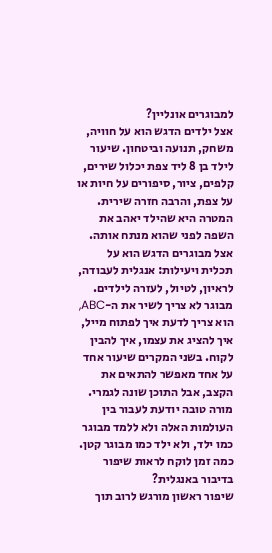למבוגרים אונליין?
אצל ילדים הדגש הוא על חוויה, משחק, תנועה וביטחון. שיעור לילד בן 8 ליד צפת יכלול שירים, קלפים, ציור, סיפורים על חיות או על צפת, והרבה חזרה שירית. המטרה היא שהילד יאהב את השפה לפני שהוא מנתח אותה. אצל מבוגרים הדגש הוא על תכלית ויעילות: אנגלית לעבודה, לראיון, לטיול, לעזרה לילדים. מבוגר לא צריך לשיר את ה-ABC, הוא צריך לדעת איך לפתוח מייל, איך להציג את עצמו, איך להבין לקוח. בשני המקרים שיעור אחד על אחד מאפשר להתאים את הקצב, אבל התוכן שונה לגמרי. מורה טובה יודעת לעבור בין העולמות האלה ולא ללמד מבוגר כמו ילד, ולא ילד כמו מבוגר קטן.
כמה זמן לוקח לראות שיפור בדיבור באנגלית?
שיפור ראשון מורגש לרוב תוך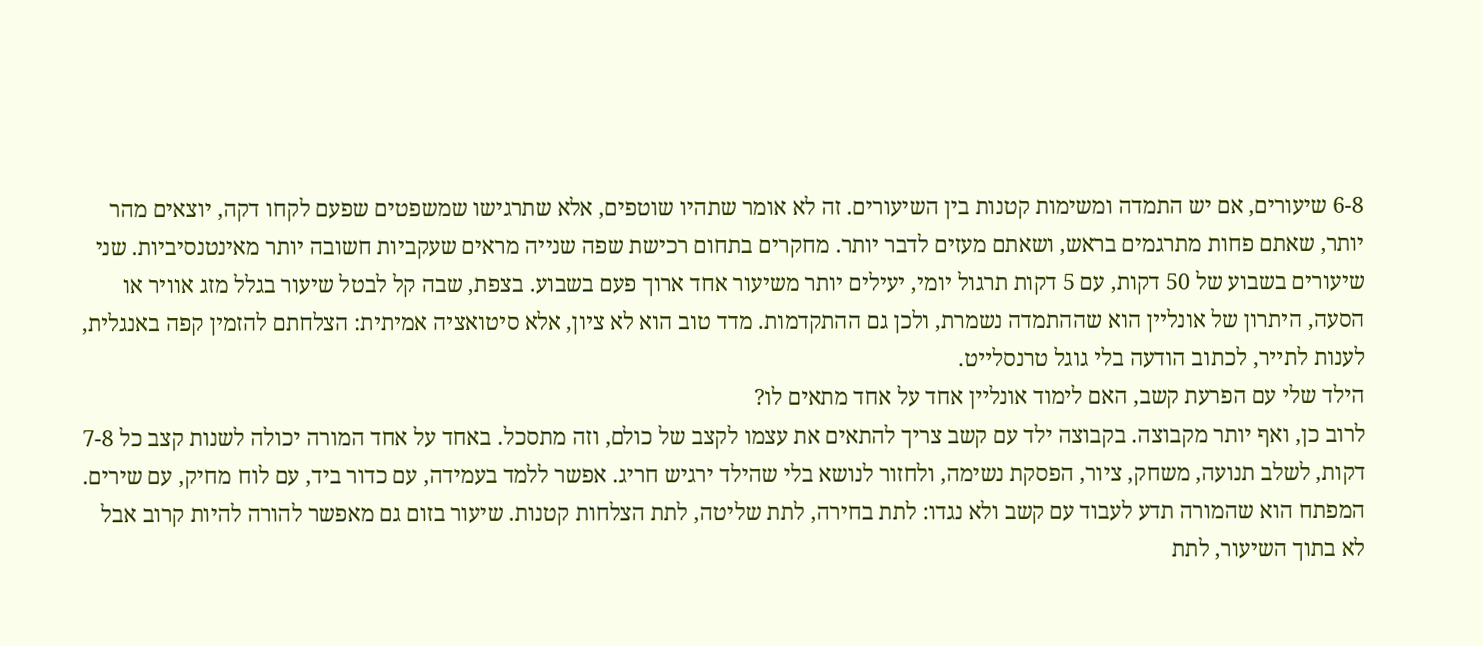6-8 שיעורים, אם יש התמדה ומשימות קטנות בין השיעורים. זה לא אומר שתהיו שוטפים, אלא שתרגישו שמשפטים שפעם לקחו דקה, יוצאים מהר יותר, שאתם פחות מתרגמים בראש, ושאתם מעזים לדבר יותר. מחקרים בתחום רכישת שפה שנייה מראים שעקביות חשובה יותר מאינטנסיביות. שני שיעורים בשבוע של 50 דקות, עם 5 דקות תרגול יומי, יעילים יותר משיעור אחד ארוך פעם בשבוע. בצפת, שבה קל לבטל שיעור בגלל מזג אוויר או הסעה, היתרון של אונליין הוא שההתמדה נשמרת, ולכן גם ההתקדמות. מדד טוב הוא לא ציון, אלא סיטואציה אמיתית: הצלחתם להזמין קפה באנגלית, לענות לתייר, לכתוב הודעה בלי גוגל טרנסלייט.
הילד שלי עם הפרעת קשב, האם לימוד אונליין אחד על אחד מתאים לו?
לרוב כן, ואף יותר מקבוצה. בקבוצה ילד עם קשב צריך להתאים את עצמו לקצב של כולם, וזה מתסכל. באחד על אחד המורה יכולה לשנות קצב כל 7-8 דקות, לשלב תנועה, משחק, ציור, הפסקת נשימה, ולחזור לנושא בלי שהילד ירגיש חריג. אפשר ללמד בעמידה, עם כדור ביד, עם לוח מחיק, עם שירים. המפתח הוא שהמורה תדע לעבוד עם קשב ולא נגדו: לתת בחירה, לתת שליטה, לתת הצלחות קטנות. שיעור בזום גם מאפשר להורה להיות קרוב אבל לא בתוך השיעור, לתת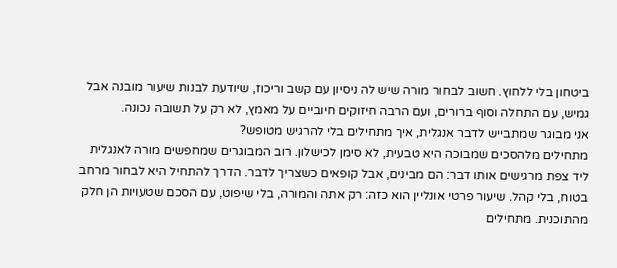ביטחון בלי ללחוץ. חשוב לבחור מורה שיש לה ניסיון עם קשב וריכוז, שיודעת לבנות שיעור מובנה אבל גמיש, עם התחלה וסוף ברורים, ועם הרבה חיזוקים חיוביים על מאמץ, לא רק על תשובה נכונה.
אני מבוגר שמתבייש לדבר אנגלית, איך מתחילים בלי להרגיש מטופש?
מתחילים מלהסכים שמבוכה היא טבעית, לא סימן לכישלון. רוב המבוגרים שמחפשים מורה לאנגלית ליד צפת מרגישים אותו דבר: הם מבינים, אבל קופאים כשצריך לדבר. הדרך להתחיל היא לבחור מרחב בטוח, בלי קהל. שיעור פרטי אונליין הוא כזה: רק אתה והמורה, בלי שיפוט, עם הסכם שטעויות הן חלק מהתוכנית. מתחילים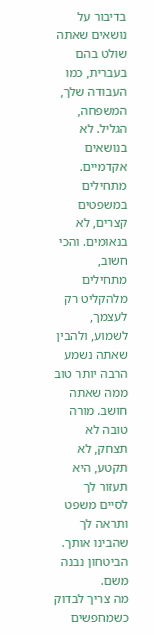בדיבור על נושאים שאתה שולט בהם בעברית, כמו העבודה שלך, המשפחה, הגליל. לא בנושאים אקדמיים. מתחילים במשפטים קצרים, לא בנאומים. והכי חשוב, מתחילים מלהקליט רק לעצמך, לשמוע, ולהבין שאתה נשמע הרבה יותר טוב ממה שאתה חושב. מורה טובה לא תצחק, לא תקטע, היא תעזור לך לסיים משפט ותראה לך שהבינו אותך. הביטחון נבנה משם.
מה צריך לבדוק כשמחפשים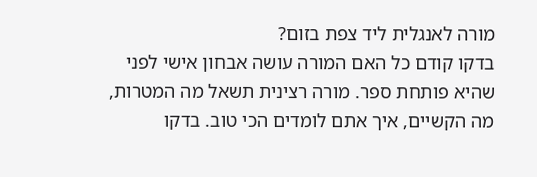מורה לאנגלית ליד צפת בזום?
בדקו קודם כל האם המורה עושה אבחון אישי לפני שהיא פותחת ספר. מורה רצינית תשאל מה המטרות, מה הקשיים, איך אתם לומדים הכי טוב. בדקו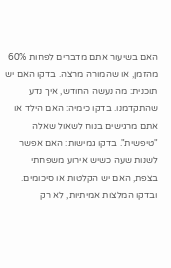האם בשיעור אתם מדברים לפחות 60% מהזמן, או שהמורה מרצה. בדקו האם יש תוכנית: מה נעשה החודש, איך נדע שהתקדמנו. בדקו כימיה: האם הילד או אתם מרגישים בנוח לשאול שאלה "טיפשית". בדקו גמישות: האם אפשר לשנות שעה כשיש אירוע משפחתי בצפת, האם יש הקלטות או סיכומים. ובדקו המלצות אמיתיות, לא רק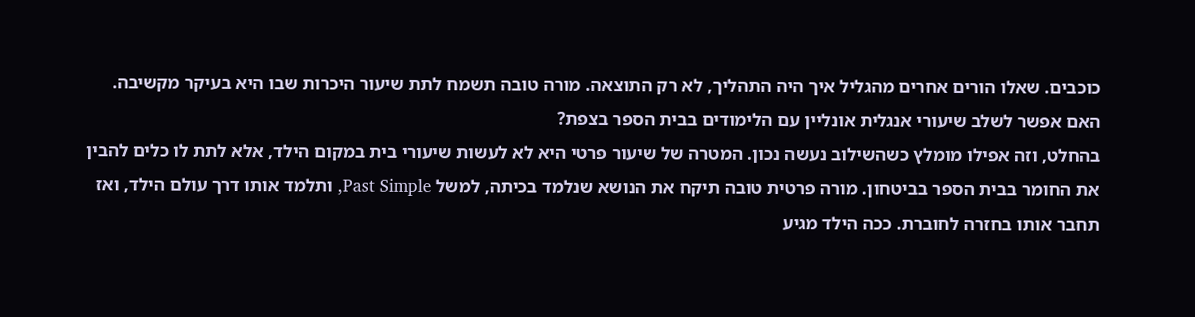כוכבים. שאלו הורים אחרים מהגליל איך היה התהליך, לא רק התוצאה. מורה טובה תשמח לתת שיעור היכרות שבו היא בעיקר מקשיבה.
האם אפשר לשלב שיעורי אנגלית אונליין עם הלימודים בבית הספר בצפת?
בהחלט, וזה אפילו מומלץ כשהשילוב נעשה נכון. המטרה של שיעור פרטי היא לא לעשות שיעורי בית במקום הילד, אלא לתת לו כלים להבין את החומר בבית הספר בביטחון. מורה פרטית טובה תיקח את הנושא שנלמד בכיתה, למשל Past Simple, ותלמד אותו דרך עולם הילד, ואז תחבר אותו בחזרה לחוברת. ככה הילד מגיע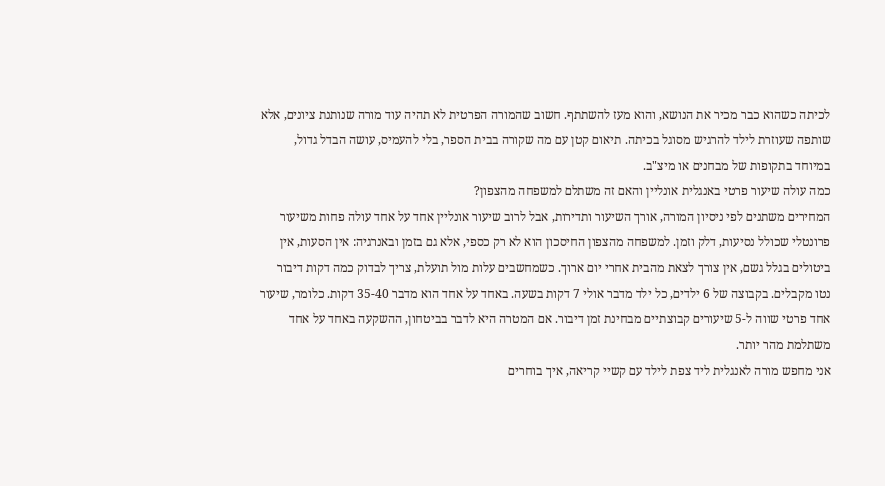לכיתה כשהוא כבר מכיר את הנושא, והוא מעז להשתתף. חשוב שהמורה הפרטית לא תהיה עוד מורה שנותנת ציונים, אלא שותפה שעוזרת לילד להרגיש מסוגל בכיתה. תיאום קטן עם מה שקורה בבית הספר, בלי להעמיס, עושה הבדל גדול, במיוחד בתקופות של מבחנים או מיצ"ב.
כמה עולה שיעור פרטי באנגלית אונליין והאם זה משתלם למשפחה מהצפון?
המחירים משתנים לפי ניסיון המורה, אורך השיעור ותדירות, אבל לרוב שיעור אונליין אחד על אחד עולה פחות משיעור פרונטלי שכולל נסיעות, דלק וזמן. למשפחה מהצפון החיסכון הוא לא רק כספי, אלא גם בזמן ובאנרגיה: אין הסעות, אין ביטולים בגלל גשם, אין צורך לצאת מהבית אחרי יום ארוך. כשמחשבים עלות מול תועלת, צריך לבדוק כמה דקות דיבור נטו מקבלים. בקבוצה של 6 ילדים, כל ילד מדבר אולי 7 דקות בשעה. באחד על אחד הוא מדבר 35-40 דקות. כלומר, שיעור אחד פרטי שווה ל-5 שיעורים קבוצתיים מבחינת זמן דיבור. אם המטרה היא לדבר בביטחון, ההשקעה באחד על אחד משתלמת מהר יותר.
אני מחפש מורה לאנגלית ליד צפת לילד עם קשיי קריאה, איך בוחרים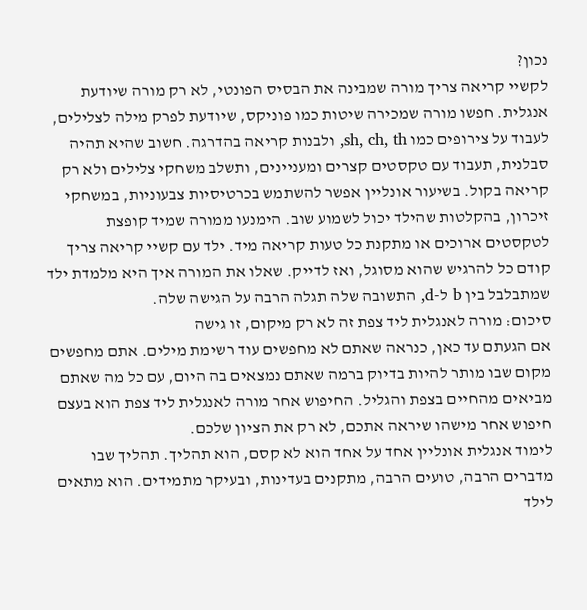נכון?
לקשיי קריאה צריך מורה שמבינה את הבסיס הפונטי, לא רק מורה שיודעת אנגלית. חפשו מורה שמכירה שיטות כמו פוניקס, שיודעת לפרק מילה לצלילים, לעבוד על צירופים כמו sh, ch, th, ולבנות קריאה בהדרגה. חשוב שהיא תהיה סבלנית, תעבוד עם טקסטים קצרים ומעניינים, ותשלב משחקי צלילים ולא רק קריאה בקול. בשיעור אונליין אפשר להשתמש בכרטיסיות צבעוניות, במשחקי זיכרון, בהקלטות שהילד יכול לשמוע שוב. הימנעו ממורה שמיד קופצת לטקסטים ארוכים או מתקנת כל טעות קריאה מיד. ילד עם קשיי קריאה צריך קודם כל להרגיש שהוא מסוגל, ואז לדייק. שאלו את המורה איך היא מלמדת ילד שמתבלבל בין b ל-d, התשובה שלה תגלה הרבה על הגישה שלה.
סיכום: מורה לאנגלית ליד צפת זה לא רק מיקום, זו גישה
אם הגעתם עד כאן, כנראה שאתם לא מחפשים עוד רשימת מילים. אתם מחפשים מקום שבו מותר להיות בדיוק ברמה שאתם נמצאים בה היום, עם כל מה שאתם מביאים מהחיים בצפת והגליל. החיפוש אחר מורה לאנגלית ליד צפת הוא בעצם חיפוש אחר מישהו שיראה אתכם, לא רק את הציון שלכם.
לימוד אנגלית אונליין אחד על אחד הוא לא קסם, הוא תהליך. תהליך שבו מדברים הרבה, טועים הרבה, מתקנים בעדינות, ובעיקר מתמידים. הוא מתאים לילד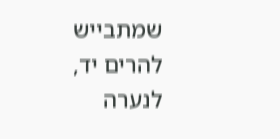שמתבייש להרים יד, לנערה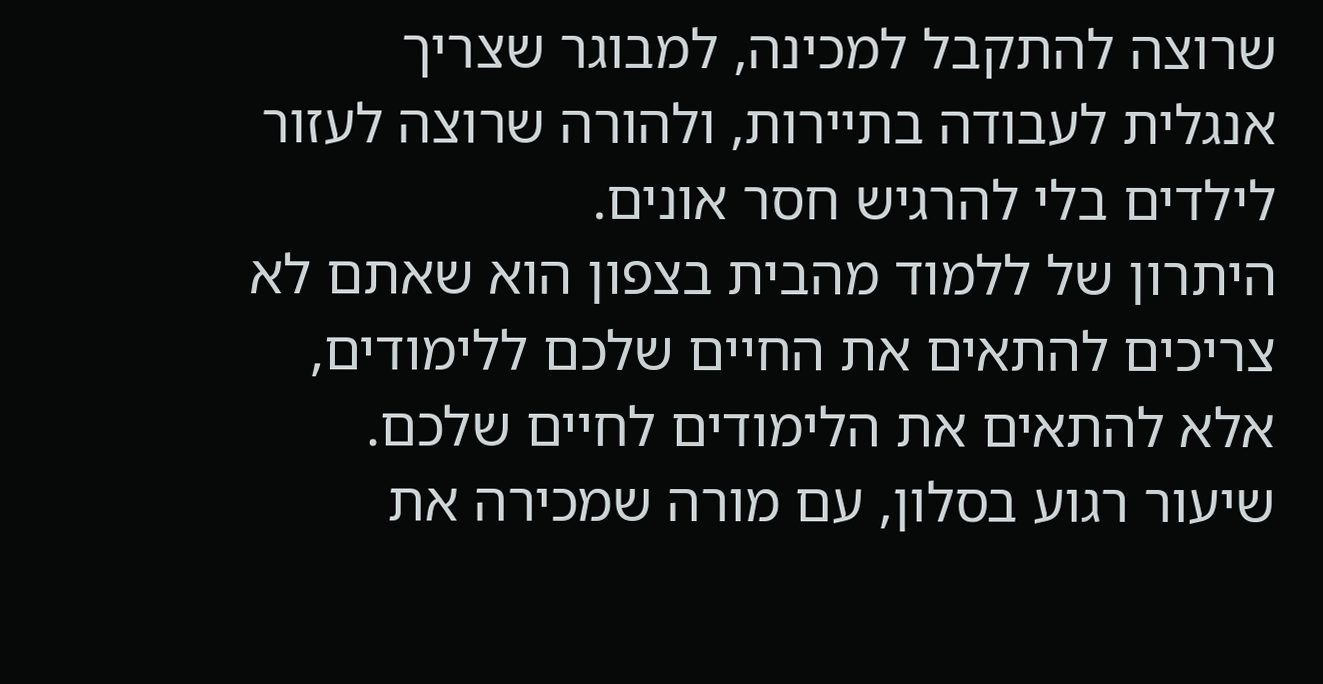שרוצה להתקבל למכינה, למבוגר שצריך אנגלית לעבודה בתיירות, ולהורה שרוצה לעזור לילדים בלי להרגיש חסר אונים.
היתרון של ללמוד מהבית בצפון הוא שאתם לא צריכים להתאים את החיים שלכם ללימודים, אלא להתאים את הלימודים לחיים שלכם. שיעור רגוע בסלון, עם מורה שמכירה את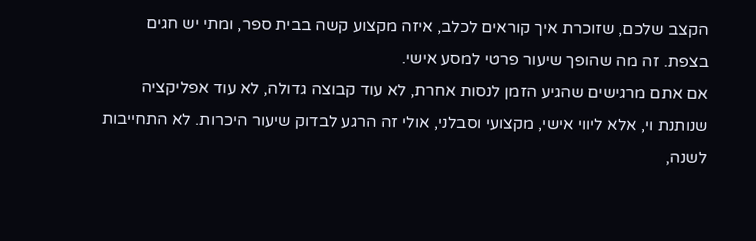הקצב שלכם, שזוכרת איך קוראים לכלב, איזה מקצוע קשה בבית ספר, ומתי יש חגים בצפת. זה מה שהופך שיעור פרטי למסע אישי.
אם אתם מרגישים שהגיע הזמן לנסות אחרת, לא עוד קבוצה גדולה, לא עוד אפליקציה שנותנת וי, אלא ליווי אישי, מקצועי וסבלני, אולי זה הרגע לבדוק שיעור היכרות. לא התחייבות לשנה,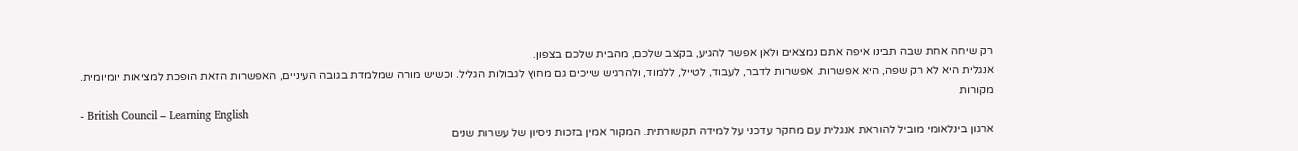רק שיחה אחת שבה תבינו איפה אתם נמצאים ולאן אפשר להגיע, בקצב שלכם, מהבית שלכם בצפון.
אנגלית היא לא רק שפה, היא אפשרות. אפשרות לדבר, לעבוד, לטייל, ללמוד, ולהרגיש שייכים גם מחוץ לגבולות הגליל. וכשיש מורה שמלמדת בגובה העיניים, האפשרות הזאת הופכת למציאות יומיומית.
מקורות
- British Council – Learning English
ארגון בינלאומי מוביל להוראת אנגלית עם מחקר עדכני על למידה תקשורתית. המקור אמין בזכות ניסיון של עשרות שנים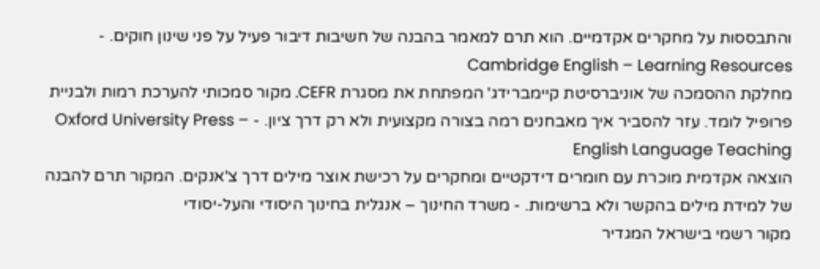והתבססות על מחקרים אקדמיים. הוא תרם למאמר בהבנה של חשיבות דיבור פעיל על פני שינון חוקים. - Cambridge English – Learning Resources
מחלקת ההסמכה של אוניברסיטת קיימברידג' המפתחת את מסגרת CEFR. מקור סמכותי להערכת רמות ולבניית פרופיל לומד. עזר להסביר איך מאבחנים רמה בצורה מקצועית ולא רק דרך ציון. - Oxford University Press – English Language Teaching
הוצאה אקדמית מוכרת עם חומרים דידקטיים ומחקרים על רכישת אוצר מילים דרך צ'אנקים. המקור תרם להבנה של למידת מילים בהקשר ולא ברשימות. - משרד החינוך – אנגלית בחינוך היסודי והעל-יסודי
מקור רשמי בישראל המגדיר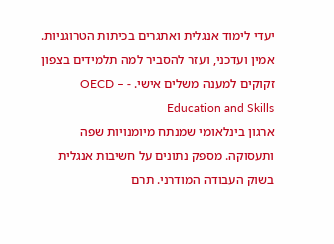יעדי לימוד אנגלית ואתגרים בכיתות הטרוגניות. אמין ועדכני, ועזר להסביר למה תלמידים בצפון זקוקים למענה משלים אישי. - OECD – Education and Skills
ארגון בינלאומי שמנתח מיומנויות שפה ותעסוקה. מספק נתונים על חשיבות אנגלית בשוק העבודה המודרני. תרם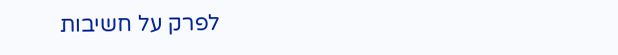לפרק על חשיבות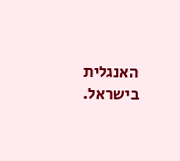האנגלית בישראל.